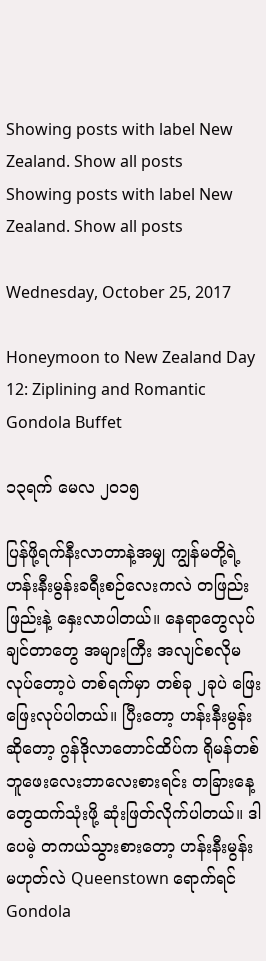Showing posts with label New Zealand. Show all posts
Showing posts with label New Zealand. Show all posts

Wednesday, October 25, 2017

Honeymoon to New Zealand Day 12: Ziplining and Romantic Gondola Buffet

၁၃ရက် မေလ ၂၀၁၅

ပြန်ဖို့ရက်နီးလာတာနဲ့အမျှ ကျွန်မတို့ရဲ့ ဟန်းနီးမွန်းခရီးစဉ်လေးကလဲ တဖြည်းဖြည်းနဲ့ နှေးလာပါတယ်။ နေရာတွေလုပ်ချင်တာတွေ အများကြီး အလျင်စလိုမလုပ်တော့ပဲ တစ်ရက်မှာ တစ်ခု ၂ခုပဲ ဖြေးဖြေးလုပ်ပါတယ်။ ပြီးတော့ ဟန်းနီးမွန်းဆိုတော့ ဂွန်ဒိုလာတောင်ထိပ်က ရိုမန်တစ် ဘူဖေးလေးဘာလေးစားရင်း တခြားနေ့တွေထက်သုံးဖို့ ဆုံးဖြတ်လိုက်ပါတယ်။ ဒါပေမဲ့ တကယ်သွားစားတော့ ဟန်းနီးမွန်းမဟုတ်လဲ Queenstown ရောက်ရင် Gondola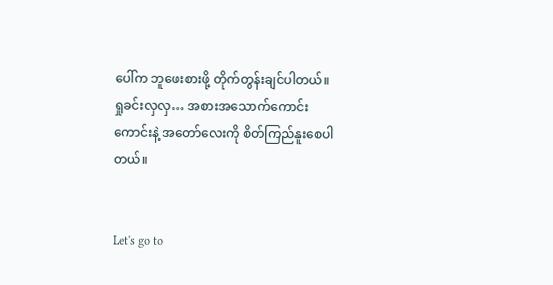ပေါ်က ဘူဖေးစားဖို့ တိုက်တွန်းချင်ပါတယ်။ ရှုခင်းလှလှ… အစားအသောက်ကောင်းကောင်းနဲ့ အတော်လေးကို စိတ်ကြည်နူးစေပါတယ်။


Let's go to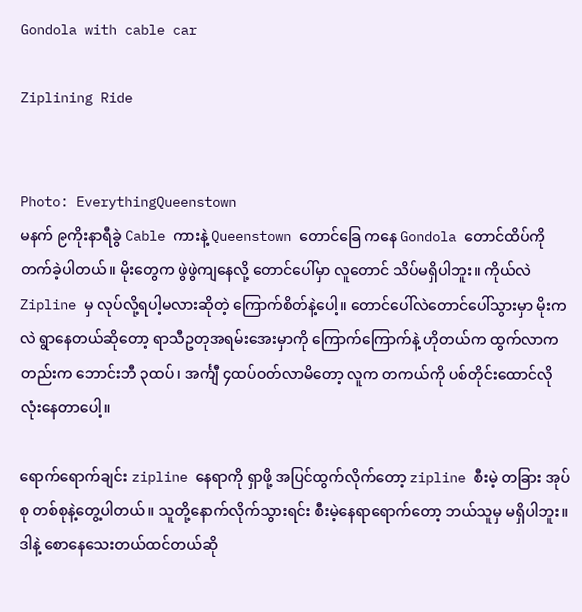Gondola with cable car

Ziplining Ride


Photo: EverythingQueenstown
မနက် ၉ကိုးနာရီခွဲ Cable ကားနဲ့ Queenstown တောင်ခြေ ကနေ Gondola တောင်ထိပ်ကိုတက်ခဲ့ပါတယ်။ မိုးတွေက ဖွဲဖွဲကျနေလို့ တောင်ပေါ်မှာ လူတောင် သိပ်မရှိပါဘူး။ ကိုယ်လဲ Zipline မှ လုပ်လို့ရပါ့မလားဆိုတဲ့ ကြောက်စိတ်နဲ့ပေါ့။ တောင်ပေါ်လဲတောင်ပေါ်သွားမှာ မိုးကလဲ ရွာနေတယ်ဆိုတော့ ရာသီဥတုအရမ်းအေးမှာကို ကြောက်ကြောက်နဲ့ ဟိုတယ်က ထွက်လာကတည်းက ဘောင်းဘီ ၃ထပ်၊ အင်္ကျီ ၄ထပ်ဝတ်လာမိတော့ လူက တကယ်ကို ပစ်တိုင်းထောင်လို လုံးနေတာပေါ့။

ရောက်ရောက်ချင်း zipline နေရာကို ရှာဖို့ အပြင်ထွက်လိုက်တော့ zipline စီးမဲ့ တခြား အုပ်စု တစ်စုနဲ့တွေ့ပါတယ်။ သူတို့နောက်လိုက်သွားရင်း စီးမဲ့နေရာရောက်တော့ ဘယ်သူမှ မရှိပါဘူး။ ဒါနဲ့ စောနေသေးတယ်ထင်တယ်ဆို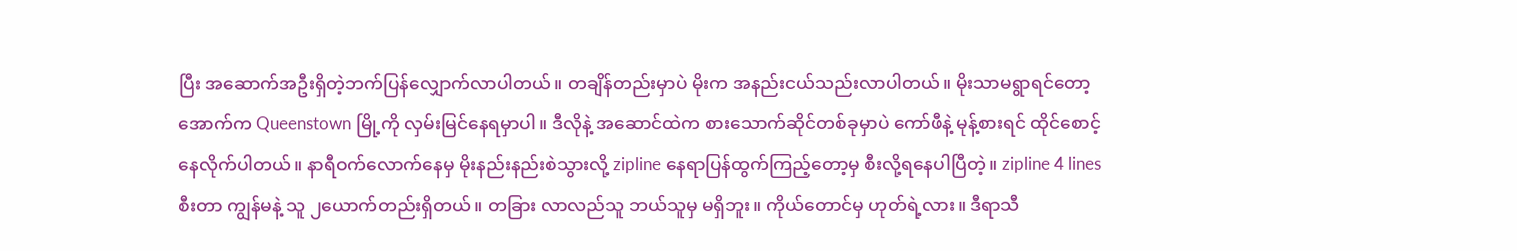ပြီး အဆောက်အဦးရှိတဲ့ဘက်ပြန်လျှောက်လာပါတယ်။ တချိန်တည်းမှာပဲ မိုးက အနည်းငယ်သည်းလာပါတယ်။ မိုးသာမရွာရင်တော့ အောက်က Queenstown မြို့ကို လှမ်းမြင်နေရမှာပါ။ ဒီလိုနဲ့ အဆောင်ထဲက စားသောက်ဆိုင်တစ်ခုမှာပဲ ကော်ဖီနဲ့ မုန့်စားရင် ထိုင်စောင့်နေလိုက်ပါတယ်။ နာရီဝက်လောက်နေမှ မိုးနည်းနည်းစဲသွားလို့ zipline နေရာပြန်ထွက်ကြည့်တော့မှ စီးလို့ရနေပါပြီတဲ့။ zipline 4 lines စီးတာ ကျွန်မနဲ့ သူ ၂ယောက်တည်းရှိတယ်။ တခြား လာလည်သူ ဘယ်သူမှ မရှိဘူး။ ကိုယ်တောင်မှ ဟုတ်ရဲ့လား။ ဒီရာသီ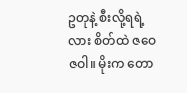ဥတုနဲ့ စီးလို့ရရဲ့လား စိတ်ထဲ ဇဝေဇဝါ။ မိုးက တော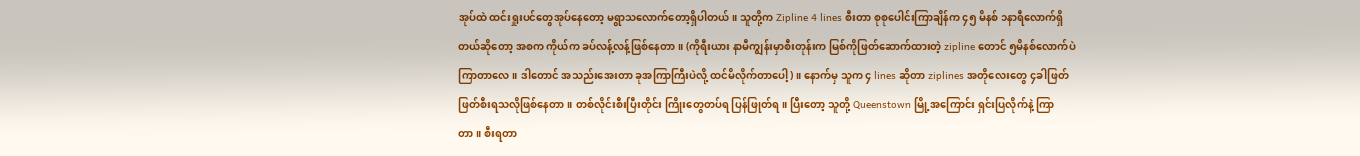အုပ်ထဲ ထင်းရှုးပင်တွေအုပ်နေတော့ မရွာသလောက်တော့ရှိပါတယ်။ သူတို့က Zipline 4 lines စီးတာ စုစုပေါင်းကြာချိန်က ၄၅ မိနစ် ၁နာရီလောက်ရှိတယ်ဆိုတော့ အစက ကိုယ်က ခပ်လန့်လန့်ဖြစ်နေတာ။ (ကိုရီးယား နာမီကျွန်းမှာစီးတုန်းက မြစ်ကိုဖြတ်ဆောက်ထားတဲ့ zipline တောင် ၅မိနစ်လောက်ပဲကြာတာလေ။ ဒါတောင် အသည်းအေးတာ ခုအကြာကြီးပဲလို့ ထင်မိလိုက်တာပေါ့)။ နောက်မှ သူက ၄ lines ဆိုတာ ziplines အတိုလေးတွေ ၄ခါဖြတ်ဖြတ်စီးရသလိုဖြစ်နေတာ။ တစ်လိုင်းစီးပြီးတိုင်း ကြိုးတွေတပ်ရ ပြန်ဖြုတ်ရ။ ပြီးတော့ သူတို့ Queenstown မြို့အကြောင်း ရှင်းပြလိုက်နဲ့ ကြာတာ။ စီးရတာ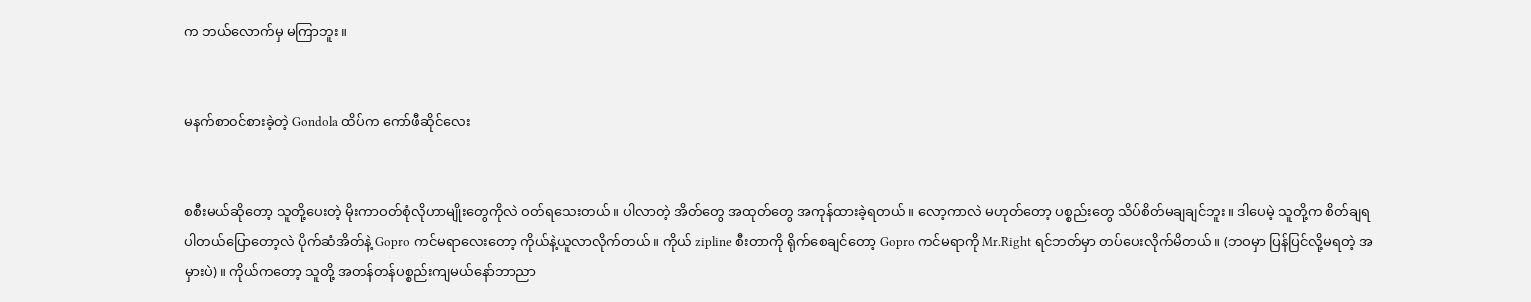က ဘယ်လောက်မှ မကြာဘူး။


မနက်စာ၀င်စားခဲ့တဲ့ Gondola ထိပ်က ကော်ဖီဆိုင်လေး


စစီးမယ်ဆိုတော့ သူတို့ပေးတဲ့ မိုးကာဝတ်စုံလိုဟာမျိုးတွေကိုလဲ ဝတ်ရသေးတယ်။ ပါလာတဲ့ အိတ်တွေ အထုတ်တွေ အကုန်ထားခဲ့ရတယ်။ လော့ကာလဲ မဟုတ်တော့ ပစ္စည်းတွေ သိပ်စိတ်မချချင်ဘူး။ ဒါပေမဲ့ သူတို့က စိတ်ချရပါတယ်ပြောတော့လဲ ပိုက်ဆံအိတ်နဲ့ Gopro ကင်မရာလေးတော့ ကိုယ်နဲ့ယူလာလိုက်တယ်။ ကိုယ် zipline စီးတာကို ရိုက်စေချင်တော့ Gopro ကင်မရာကို Mr.Right ရင်ဘတ်မှာ တပ်ပေးလိုက်မိတယ်။ (ဘဝမှာ ပြန်ပြင်လို့မရတဲ့ အမှားပဲ)။ ကိုယ်ကတော့ သူတို့ အတန်တန်ပစ္စည်းကျမယ်နော်ဘာညာ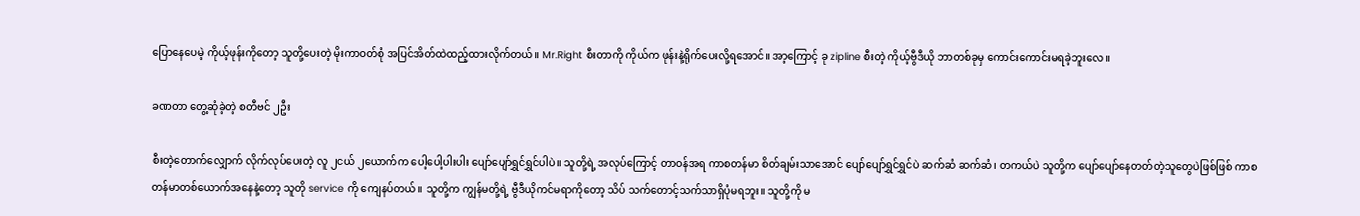ပြောနေပေမဲ့ ကိုယ့်ဖုန်းကိုတော့ သူတို့ပေးတဲ့ မိုးကာဝတ်စုံ အပြင်အိတ်ထဲထည့်ထားလိုက်တယ်။ Mr.Right စီးတာကို ကိုယ်က ဖုန်းနဲ့ရိုက်ပေးလို့ရအောင်။ အာ့ကြောင့် ခု zipline စီးတဲ့ ကိုယ့်ဗွီဒီယို ဘာတစ်ခုမှ ကောင်းကောင်းမရခဲ့ဘူးလေ။

ခဏတာ တွေ့ဆုံခဲ့တဲ့ စတီဗင် ၂ဦး

စီးတဲ့တောက်လျှောက် လိုက်လုပ်ပေးတဲ့ လူ ၂ငယ် ၂ယောက်က ပေါ့ပေါ့ပါးပါး ပျော်ပျော်ရွှင်ရွှင်ပါပဲ။ သူတို့ရဲ့ အလုပ်ကြောင့် တာဝန်အရ ကာစတန်မာ စိတ်ချမ်းသာအောင် ပျော်ပျော်ရွှင်ရွှင်ပဲ ဆက်ဆံ ဆက်ဆံ၊ တကယ်ပဲ သူတို့က ပျော်ပျော်နေတတ်တဲ့သူတွေပဲဖြစ်ဖြစ် ကာစတန်မာတစ်ယောက်အနေနဲ့တော့ သူတို service ကို ကျေနပ်တယ်။ သူတို့က ကျွန်မတို့ရဲ့ ဗွီဒီယိုကင်မရာကိုတော့ သိပ် သက်တောင့်သက်သာရှိပုံမရဘူး။ သူတို့ကို မ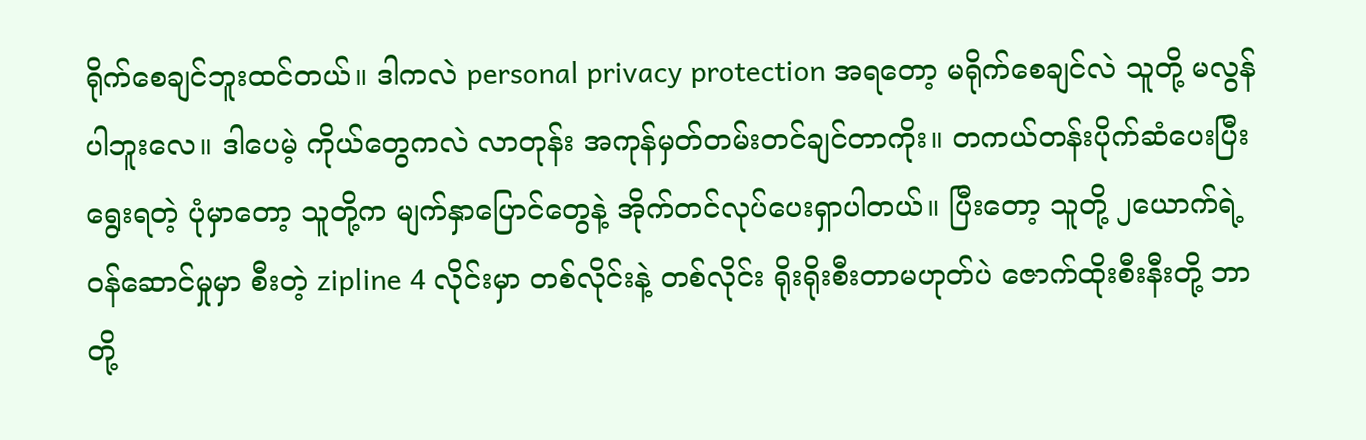ရိုက်စေချင်ဘူးထင်တယ်။ ဒါကလဲ personal privacy protection အရတော့ မရိုက်စေချင်လဲ သူတို့ မလွန်ပါဘူးလေ။ ဒါပေမဲ့ ကိုယ်တွေကလဲ လာတုန်း အကုန်မှတ်တမ်းတင်ချင်တာကိုး။ တကယ်တန်းပိုက်ဆံပေးပြီး ရွေးရတဲ့ ပုံမှာတော့ သူတို့က မျက်နှာပြောင်တွေနဲ့ အိုက်တင်လုပ်ပေးရှာပါတယ်။ ပြီးတော့ သူတို့ ၂ယောက်ရဲ့ ဝန်ဆောင်မှုမှာ စီးတဲ့ zipline 4 လိုင်းမှာ တစ်လိုင်းနဲ့ တစ်လိုင်း ရိုးရိုးစီးတာမဟုတ်ပဲ ဇောက်ထိုးစီးနီးတို့ ဘာတို့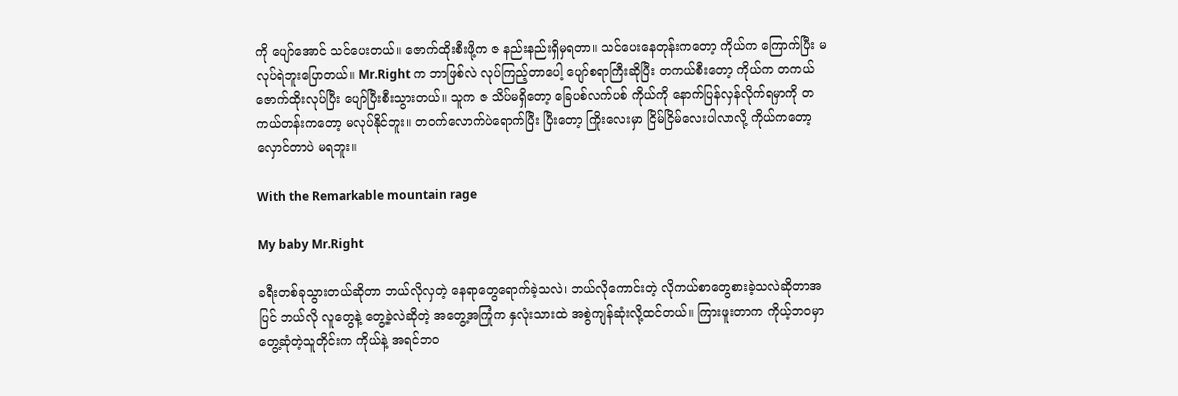ကို ပျော်အောင် သင်ပေးတယ်။ ဇောက်ထိုးစီးဖို့က ဇ နည်းနည်းရှိမှရတာ။ သင်ပေးနေတုန်းကတော့ ကိုယ်က ကြောက်ပြီး မလုပ်ရဲဘူးပြောတယ်။ Mr.Right က ဘာဖြစ်လဲ လုပ်ကြည့်တာပေါ့ ပျော်စရာကြီးဆိုပြီး တကယ်စီးတော့ ကိုယ်က တကယ်ဇောက်ထိုးလုပ်ပြီး ပျော်ပြီးစီးသွားတယ်။ သူက ဇ သိပ်မရှိတော့ ခြေပစ်လက်ပစ် ကိုယ်ကို နောက်ပြန်လှန်လိုက်ရမှာကို တကယ်တန်းကတော့ မလုပ်နိုင်ဘူး။ တဝက်လောက်ပဲရောက်ပြီး ပြီးတော့ ကြိုးလေးမှာ ငြိမ်ငြိမ်လေးပါလာလို့ ကိုယ်ကတော့ လှောင်တာပဲ မရဘူး။

With the Remarkable mountain rage

My baby Mr.Right

ခရီးတစ်ခုသွားတယ်ဆိုတာ ဘယ်လိုလှတဲ့ နေရာတွေရောက်ခဲ့သလဲ၊ ဘယ်လိုကောင်းတဲ့ လိုကယ်စာတွေစားခဲ့သလဲဆိုတာအပြင် ဘယ်လို လူတွေနဲ့ တွေ့ခဲ့လဲဆိုတဲ့ အတွေ့အကြုံက နှလုံးသားထဲ အစွဲကျန်ဆုံးလို့ထင်တယ်။ ကြားဖူးတာက ကိုယ့်ဘဝမှာ တွေ့ဆုံတဲ့သူတိုင်းက ကိုယ်နဲ့ အရင်ဘဝ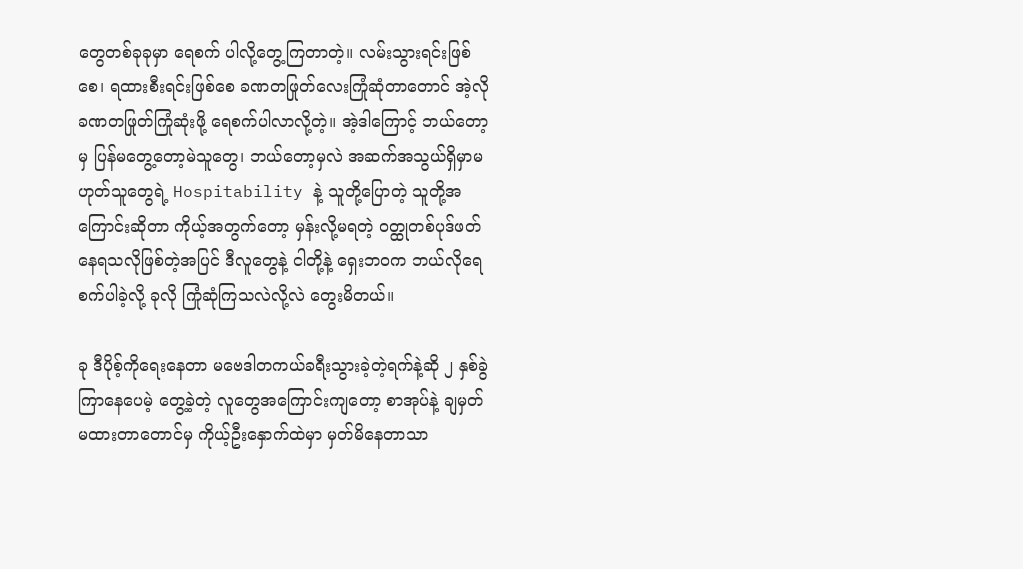တွေတစ်ခုခုမှာ ရေစက် ပါလို့တွေ့ကြတာတဲ့။ လမ်းသွားရင်းဖြစ်စေ၊ ရထားစီးရင်းဖြစ်စေ ခဏတဖြုတ်လေးကြုံဆုံတာတောင် အဲ့လို ခဏတဖြုတ်ကြုံဆုံးဖို့ ရေစက်ပါလာလို့တဲ့။ အဲ့ဒါကြောင့် ဘယ်တော့မှ ပြန်မတွေ့တော့မဲသူတွေ၊ ဘယ်တော့မှလဲ အဆက်အသွယ်ရှိမှာမဟုတ်သူတွေရဲ့ Hospitability နဲ့ သူတို့ပြောတဲ့ သူတို့အကြောင်းဆိုတာ ကိုယ့်အတွက်တော့ မှန်းလို့မရတဲ့ ဝတ္ထုတစ်ပုဒ်ဖတ်နေရသလိုဖြစ်တဲ့အပြင် ဒီလူတွေနဲ့ ငါတို့နဲ့ ရှေးဘဝက ဘယ်လိုရေစက်ပါခဲ့လို့ ခုလို ကြုံဆုံကြသလဲလို့လဲ တွေးမိတယ်။

ခု ဒီပိုစ့်ကိုရေးနေတာ မဗေဒါတကယ်ခရီးသွားခဲ့တဲ့ရက်နဲ့ဆို ၂ နှစ်ခွဲကြာနေပေမဲ့ တွေ့ခဲ့တဲ့ လူတွေအကြောင်းကျတော့ စာအုပ်နဲ့ ချမှတ် မထားတာတောင်မှ ကိုယ့်ဦးနှောက်ထဲမှာ မှတ်မိနေတာသာ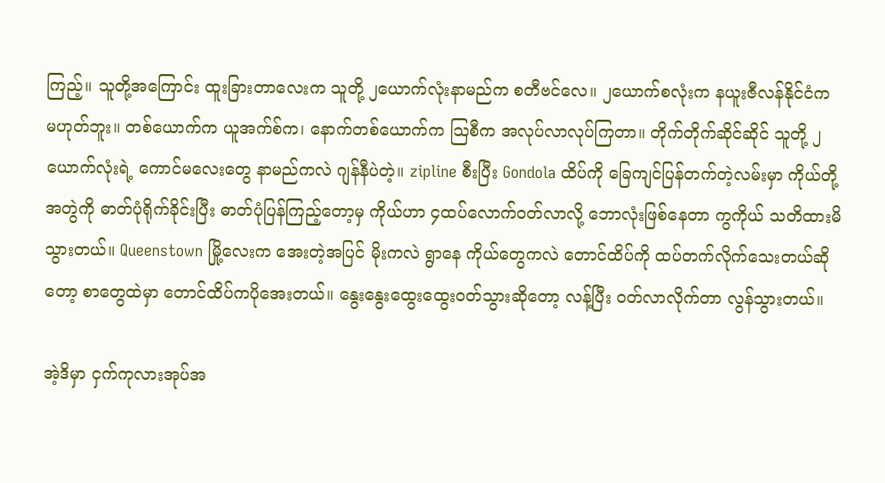ကြည့်။ သူတို့အကြောင်း ထူးခြားတာလေးက သူတို့ ၂ယောက်လုံးနာမည်က စတီဗင်လေ။ ၂ယောက်စလုံးက နယူးဇီလန်နိုင်ငံက မဟုတ်ဘူး။ တစ်ယောက်က ယူအက်စ်က၊ နောက်တစ်ယောက်က သြစီက အလုပ်လာလုပ်ကြတာ။ တိုက်တိုက်ဆိုင်ဆိုင် သူတို့ ၂ယောက်လုံးရဲ့ ကောင်မလေးတွေ နာမည်ကလဲ ဂျန်နီပဲတဲ့။ zipline စီးပြီး Gondola ထိပ်ကို ခြေကျင်ပြန်တက်တဲ့လမ်းမှာ ကိုယ်တို့ အတွဲကို ဓာတ်ပုံရိုက်ခိုင်းပြီး ဓာတ်ပုံပြန်ကြည့်တော့မှ ကိုယ်ဟာ ၄ထပ်လောက်ဝတ်လာလို့ ဘောလုံးဖြစ်နေတာ ကွကိုယ် သတိထားမိသွားတယ်။ Queenstown မြို့လေးက အေးတဲ့အပြင် မိုးကလဲ ရွာနေ ကိုယ်တွေကလဲ တောင်ထိပ်ကို ထပ်တက်လိုက်သေးတယ်ဆိုတော့ စာတွေထဲမှာ တောင်ထိပ်ကပိုအေးတယ်။ နွေးနွေးထွေးထွေးဝတ်သွားဆိုတော့ လန့်ပြီး ဝတ်လာလိုက်တာ လွန်သွားတယ်။

အဲ့ဒိမှာ ငှက်ကုလားအုပ်အ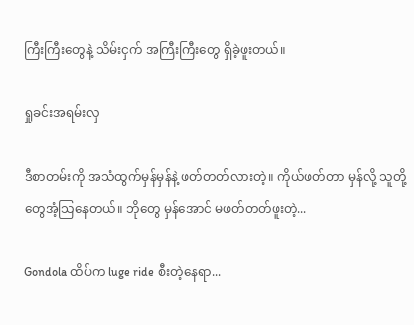ကြီးကြီးတွေနဲ့ သိမ်းငှက် အကြီးကြီးတွေ ရှိခဲ့ဖူးတယ်။

ရှုခင်းအရမ်းလှ

ဒီစာတမ်းကို အသံထွက်မှန်မှန်နဲ့ ဖတ်တတ်လားတဲ့။ ကိုယ်ဖတ်တာ မှန်လို့ သူတို့တွေအံ့သြနေတယ်။ ဘိုတွေ မှန်အောင် မဖတ်တတ်ဖူးတဲ့...

Gondola ထိပ်က luge ride စီးတဲ့နေရာ...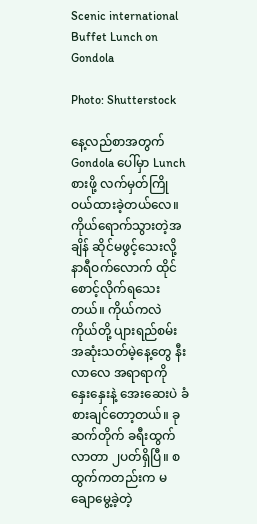Scenic international Buffet Lunch on Gondola

Photo: Shutterstock

နေ့လည်စာအတွက် Gondola ပေါ်မှာ Lunch စားဖို့ လက်မှတ်ကြိုဝယ်ထားခဲ့တယ်လေ။ ကိုယ်ရောက်သွားတဲ့အချိန် ဆိုင်မဖွင့်သေးလို့ နာရီဝက်လောက် ထိုင်စောင့်လိုက်ရသေးတယ်။ ကိုယ်ကလဲ ကိုယ်တို့ ပျားရည်စမ်းအဆုံးသတ်မဲ့နေ့တွေ နီးလာလေ အရာရာကို နှေးနှေးနဲ့ အေးဆေးပဲ ခံစားချင်တော့တယ်။ ခု ဆက်တိုက် ခရီးထွက်လာတာ ၂ပတ်ရှိပြီ။ စထွက်ကတည်းက မချောမွေ့ခဲ့တဲ့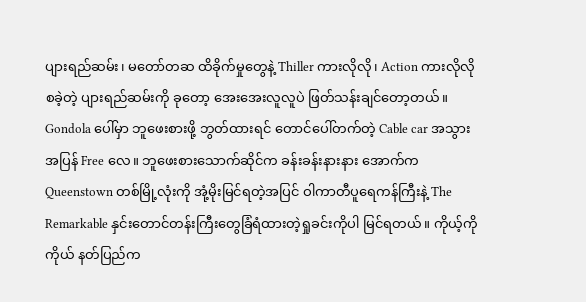ပျားရည်ဆမ်း၊ မတော်တဆ ထိခိုက်မှုတွေနဲ့ Thiller ကားလိုလို၊ Action ကားလိုလို စခဲ့တဲ့ ပျားရည်ဆမ်းကို ခုတော့ အေးအေးလူလူပဲ ဖြတ်သန်းချင်တော့တယ်။ Gondola ပေါ်မှာ ဘူဖေးစားဖို့ ဘွတ်ထားရင် တောင်ပေါ်တက်တဲ့ Cable car အသွားအပြန် Free လေ။ ဘူဖေးစားသောက်ဆိုင်က ခန်းခန်းနားနား အောက်က Queenstown တစ်မြို့လုံးကို အုံ့မိုးမြင်ရတဲ့အပြင် ဝါကာတီပူရေကန်ကြီးနဲ့ The Remarkable နှင်းတောင်တန်းကြီးတွေခြံရံထားတဲ့ရှုခင်းကိုပါ မြင်ရတယ်။ ကိုယ့်ကိုကိုယ် နတ်ပြည်က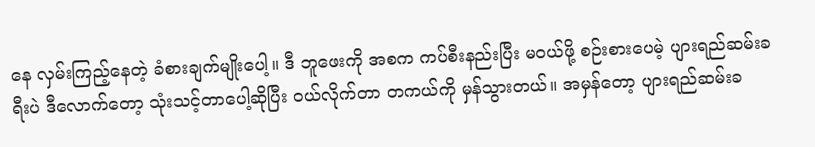နေ လှမ်းကြည့်နေတဲ့ ခံစားချက်မျိုးပေါ့။ ဒီ ဘူဖေးကို အစက ကပ်စီးနည်းပြီး မဝယ်ဖို့ စဉ်းစားပေမဲ့ ပျားရည်ဆမ်းခရီးပဲ ဒီလောက်တော့ သုံးသင့်တာပေါ့ဆိုပြီး ဝယ်လိုက်တာ တကယ်ကို မှန်သွားတယ်။ အမှန်တော့ ပျားရည်ဆမ်းခ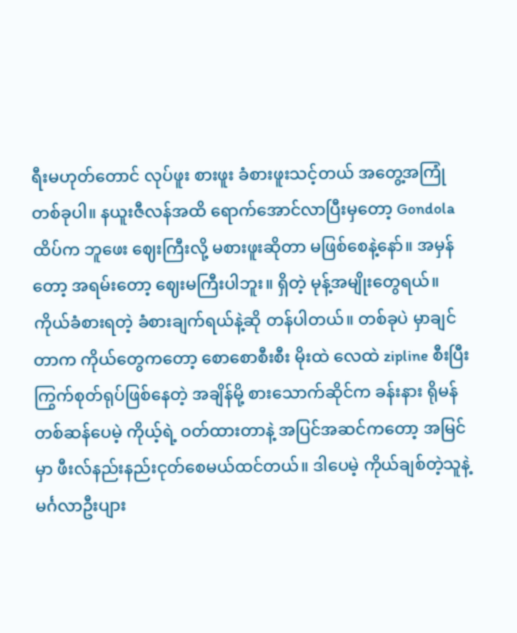ရီးမဟုတ်တောင် လုပ်ဖူး စားဖူး ခံစားဖူးသင့်တယ် အတွေ့အကြုံတစ်ခုပါ။ နယူးဇီလန်အထိ ရောက်အောင်လာပြီးမှတော့ Gondola ထိပ်က ဘူဖေး ဈေးကြီးလို့ မစားဖူးဆိုတာ မဖြစ်စေနဲ့နော်။ အမှန်တော့ အရမ်းတော့ ဈေးမကြီးပါဘူး။ ရှိတဲ့ မုန့်အမျိုးတွေရယ်။ ကိုယ်ခံစားရတဲ့ ခံစားချက်ရယ်နဲ့ဆို တန်ပါတယ်။ တစ်ခုပဲ မှာချင်တာက ကိုယ်တွေကတော့ စောစောစီးစီး မိုးထဲ လေထဲ zipline စီးပြီး ကြွက်စုတ်ရုပ်ဖြစ်နေတဲ့ အချိန်မို့ စားသောက်ဆိုင်က ခန်းနား ရိုမန်တစ်ဆန်ပေမဲ့ ကိုယ့်ရဲ့ ဝတ်ထားတာနဲ့ အပြင်အဆင်ကတော့ အမြင်မှာ ဖီးလ်နည်းနည်းငုတ်စေမယ်ထင်တယ်။ ဒါပေမဲ့ ကိုယ်ချစ်တဲ့သူနဲ့ မင်္ဂလာဦးပျား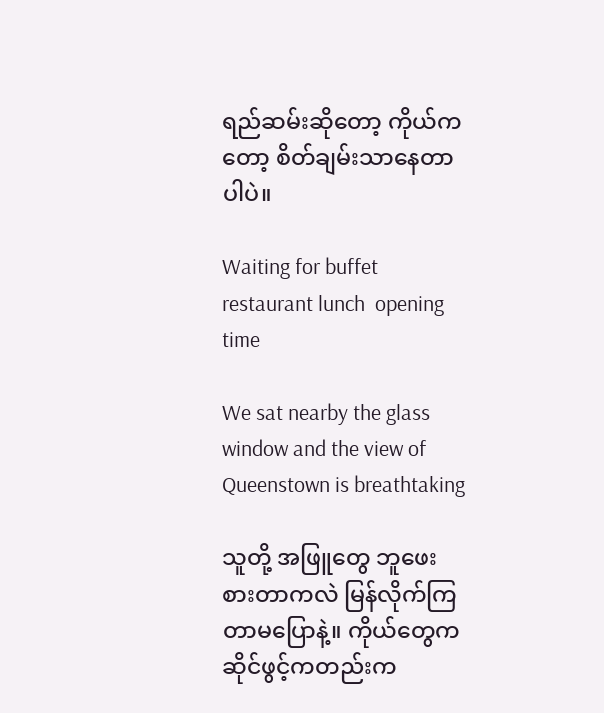ရည်ဆမ်းဆိုတော့ ကိုယ်ကတော့ စိတ်ချမ်းသာနေတာပါပဲ။

Waiting for buffet restaurant lunch  opening time

We sat nearby the glass window and the view of Queenstown is breathtaking

သူတို့ အဖြူတွေ ဘူဖေးစားတာကလဲ မြန်လိုက်ကြတာမပြောနဲ့။ ကိုယ်တွေက ဆိုင်ဖွင့်ကတည်းက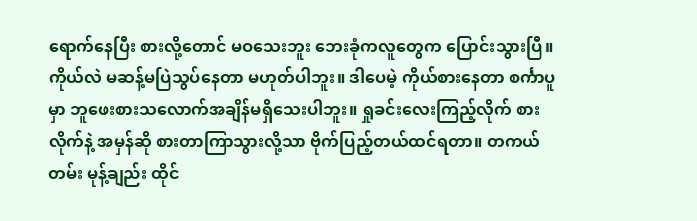ရောက်နေပြီး စားလို့တောင် မဝသေးဘူး ဘေးခုံကလူတွေက ပြောင်းသွားပြီ။ ကိုယ်လဲ မဆန့်မပြဲသွပ်နေတာ မဟုတ်ပါဘူး။ ဒါပေမဲ့ ကိုယ်စားနေတာ စင်္ကာပူမှာ ဘူဖေးစားသလောက်အချိန်မရှိသေးပါဘူး။ ရှုခင်းလေးကြည့်လိုက် စားလိုက်နဲ့ အမှန်ဆို စားတာကြာသွားလို့သာ ဗိုက်ပြည့်တယ်ထင်ရတာ။ တကယ်တမ်း မုန့်ချည်း ထိုင်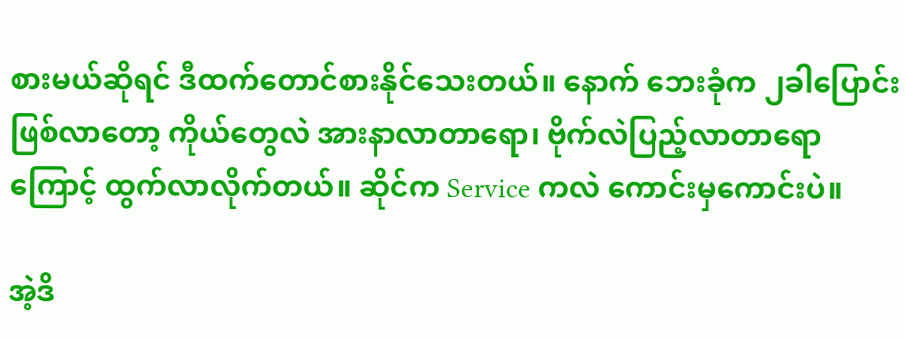စားမယ်ဆိုရင် ဒီထက်တောင်စားနိုင်သေးတယ်။ နောက် ဘေးခုံက ၂ခါပြောင်းဖြစ်လာတော့ ကိုယ်တွေလဲ အားနာလာတာရော၊ ဗိုက်လဲပြည့်လာတာရောကြောင့် ထွက်လာလိုက်တယ်။ ဆိုင်က Service ကလဲ ကောင်းမှကောင်းပဲ။

အဲ့ဒိ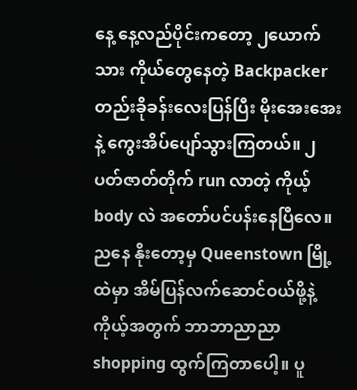နေ့ နေ့လည်ပိုင်းကတော့ ၂ယောက်သား ကိုယ်တွေနေတဲ့ Backpacker တည်းခိုခန်းလေးပြန်ပြီး မိုးအေးအေးနဲ့ ကွေးအိပ်ပျော်သွားကြတယ်။ ၂ပတ်ဇာတ်တိုက် run လာတဲ့ ကိုယ့် body လဲ အတော်ပင်ပန်းနေပြီလေ။ ညနေ နိုးတော့မှ Queenstown မြို့ထဲမှာ အိမ်ပြန်လက်ဆောင်ဝယ်ဖို့နဲ့ ကိုယ့်အတွက် ဘာဘာညာညာ shopping ထွက်ကြတာပေါ့။ ပူ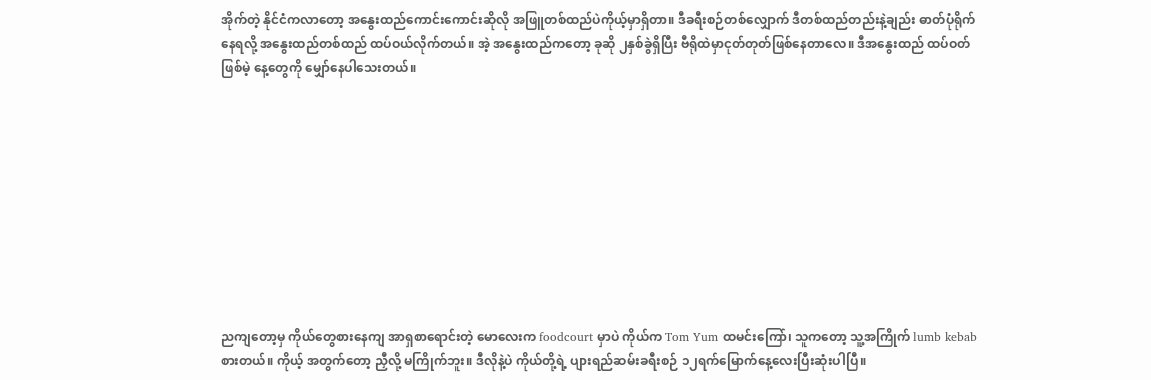အိုက်တဲ့ နိုင်ငံကလာတော့ အနွေးထည်ကောင်းကောင်းဆိုလို အဖြူတစ်ထည်ပဲကိုယ့်မှာရှိတာ။ ဒီခရီးစဉ်တစ်လျှောက် ဒီတစ်ထည်တည်းနဲ့ချည်း ဓာတ်ပုံရိုက်နေရလို့ အနွေးထည်တစ်ထည် ထပ်ဝယ်လိုက်တယ်။ အဲ့ အနွေးထည်ကတော့ ခုဆို ၂နှစ်ခွဲရှိပြီး ဗီရိုထဲမှာငုတ်တုတ်ဖြစ်နေတာလေ။ ဒီအနွေးထည် ထပ်ဝတ်ဖြစ်မဲ့ နေ့တွေကို မျှော်နေပါသေးတယ်။










ညကျတော့မှ ကိုယ်တွေစားနေကျ အာရှစာရောင်းတဲ့ မောလေးက foodcourt မှာပဲ ကိုယ်က Tom Yum ထမင်းကြော်၊ သူကတော့ သူ့အကြိုက် lumb kebab စားတယ်။ ကိုယ့် အတွက်တော့ ညှီလို့ မကြိုက်ဘူး။ ဒီလိုနဲ့ပဲ ကိုယ်တို့ရဲ့ ပျားရည်ဆမ်းခရီးစဉ် ၁၂ရက်မြောက်နေ့လေးပြီးဆုံးပါပြီ။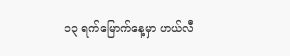၁၃ ရက်မြောက်နေ့မှာ ဟယ်လီ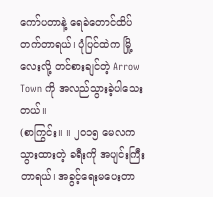ကော်ပတာနဲ့ ရေခဲတောင်ထိပ်တက်တာရယ်၊ ပုံပြင်ထဲက မြို့လေးလို့ တင်စားချင်တဲ့ Arrow Town ကို အလည်သွားခဲ့ပါသေးတယ်။
(စာကြွင်း။ ။ ၂၀၁၅ မေလကသွားထားတဲ့ ခရီးကို အပျင်းကြီးတာရယ်၊ အခွင့်ရေးမပေးတာ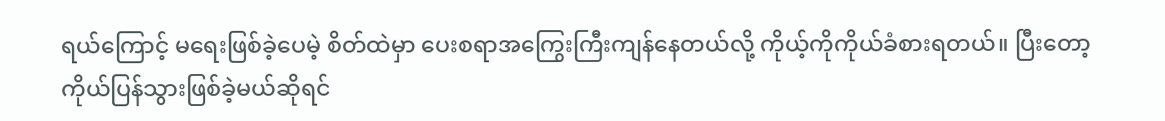ရယ်ကြောင့် မရေးဖြစ်ခဲ့ပေမဲ့ စိတ်ထဲမှာ ပေးစရာအကြွေးကြီးကျန်နေတယ်လို့ ကိုယ့်ကိုကိုယ်ခံစားရတယ်။ ပြီးတော့ ကိုယ်ပြန်သွားဖြစ်ခဲ့မယ်ဆိုရင်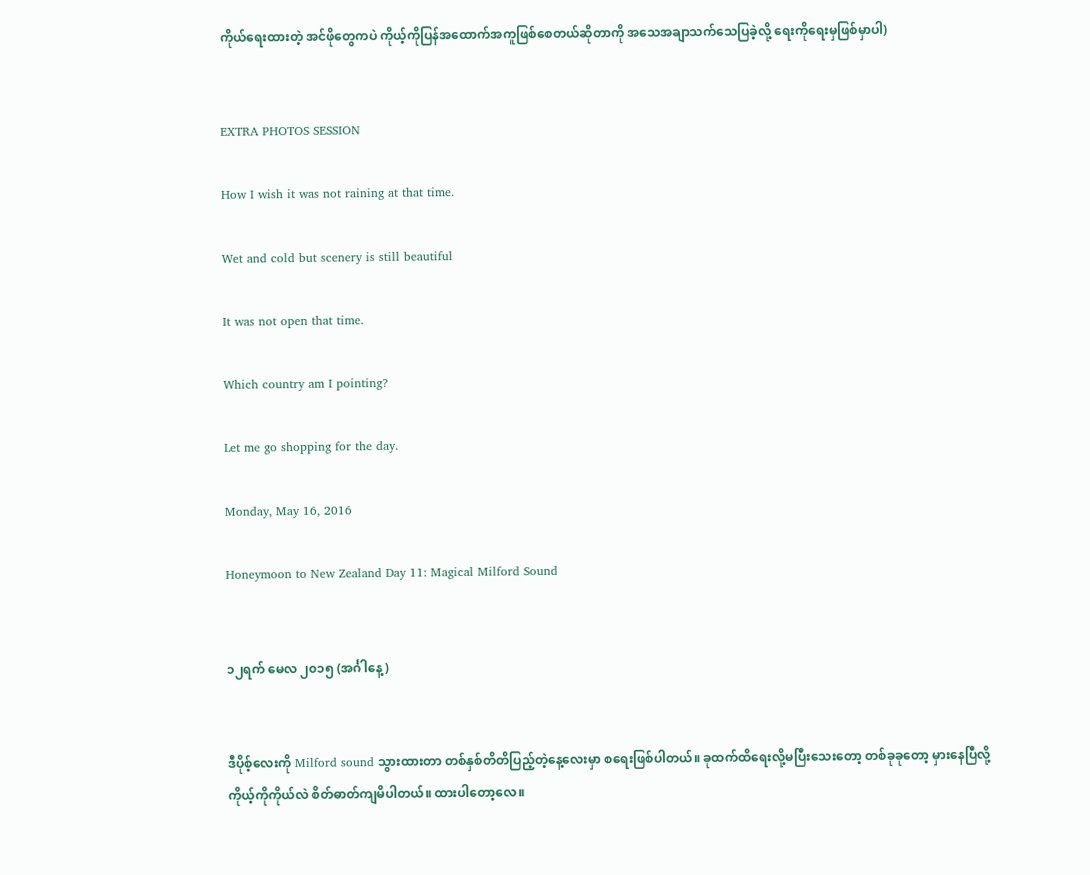ကိုယ်ရေးထားတဲ့ အင်ဖိုတွေကပဲ ကိုယ့်ကိုပြန်အထောက်အကူဖြစ်စေတယ်ဆိုတာကို အသေအချာသက်သေပြခဲ့လို့ ရေးကိုရေးမှဖြစ်မှာပါ)


EXTRA PHOTOS SESSION

How I wish it was not raining at that time.

Wet and cold but scenery is still beautiful

It was not open that time.

Which country am I pointing?

Let me go shopping for the day.

Monday, May 16, 2016

Honeymoon to New Zealand Day 11: Magical Milford Sound


၁၂ရက် မေလ ၂၀၁၅ (အင်္ဂါနေ့)


ဒီပိုစ့်လေးကို Milford sound သွားထားတာ တစ်နှစ်တိတိပြည့်တဲ့နေ့လေးမှာ စရေးဖြစ်ပါတယ်။ ခုထက်ထိရေးလို့မပြီးသေးတော့ တစ်ခုခုတော့ မှားနေပြီလို့ ကိုယ့်ကိုကိုယ်လဲ စိတ်ဓာတ်ကျမိပါတယ်။ ထားပါတော့လေ။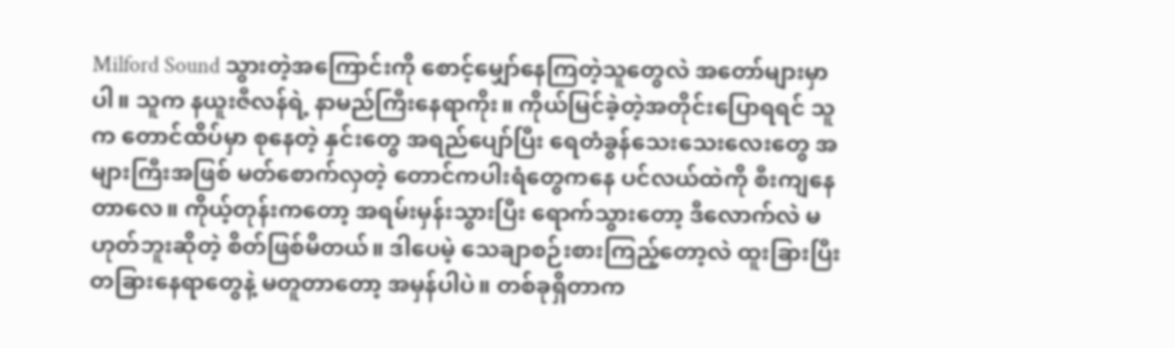Milford Sound သွားတဲ့အကြောင်းကို စောင့်မျှော်နေကြတဲ့သူတွေလဲ အတော်များမှာပါ။ သူက နယူးဇီလန်ရဲ့ နာမည်ကြီးနေရာကိုး။ ကိုယ်မြင်ခဲ့တဲ့အတိုင်းပြောရရင် သူက တောင်ထိပ်မှာ စုနေတဲ့ နှင်းတွေ အရည်ပျော်ပြီး ရေတံခွန်သေးသေးလေးတွေ အများကြီးအဖြစ် မတ်စောက်လှတဲ့ တောင်ကပါးရံတွေကနေ ပင်လယ်ထဲကို စီးကျနေတာလေ။ ကိုယ့်တုန်းကတော့ အရမ်းမှန်းသွားပြီး ရောက်သွားတော့ ဒီလောက်လဲ မဟုတ်ဘူးဆိုတဲ့ စိတ်ဖြစ်မိတယ်။ ဒါပေမဲ့ သေချာစဉ်းစားကြည့်တော့လဲ ထူးခြားပြီး တခြားနေရာတွေနဲ့ မတူတာတော့ အမှန်ပါပဲ။ တစ်ခုရှိတာက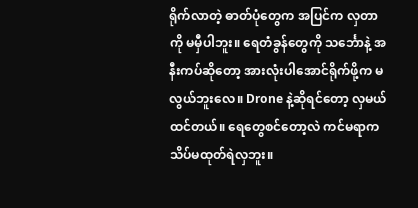ရိုက်လာတဲ့ ဓာတ်ပုံတွေက အပြင်က လှတာကို မမှီပါဘူး။ ရေတံခွန်တွေကို သင်္ဘောနဲ့ အနီးကပ်ဆိုတော့ အားလုံးပါအောင်ရိုက်ဖို့က မလွယ်ဘူးလေ။ Drone နဲ့ဆိုရင်တော့ လှမယ်ထင်တယ်။ ရေတွေစင်တော့လဲ ကင်မရာက သိပ်မထုတ်ရဲလှဘူး။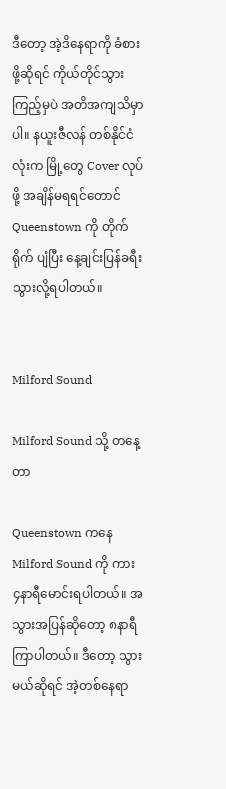ဒီတော့ အဲ့ဒိနေရာကို ခံစားဖို့ဆိုရင် ကိုယ်တိုင်သွားကြည့်မှပဲ အတိအကျသိမှာပါ။ နယူးဇီလန် တစ်နိုင်ငံလုံးက မြို့တွေ Cover လုပ်ဖို့ အချိန်မရရင်တောင် Queenstown ကို တိုက်ရိုက် ပျံပြီး နေ့ချင်းပြန်ခရီးသွားလို့ရပါတယ်။


Milford Sound

Milford Sound သို့ တနေ့တာ

Queenstown ကနေ Milford Sound ကို ကား ၄နာရီမောင်းရပါတယ်။ အသွားအပြန်ဆိုတော့ ၈နာရီကြာပါတယ်။ ဒီတော့ သွားမယ်ဆိုရင် အဲ့တစ်နေရာ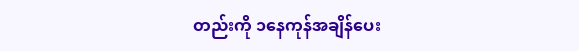တည်းကို ၁နေကုန်အချိန်ပေး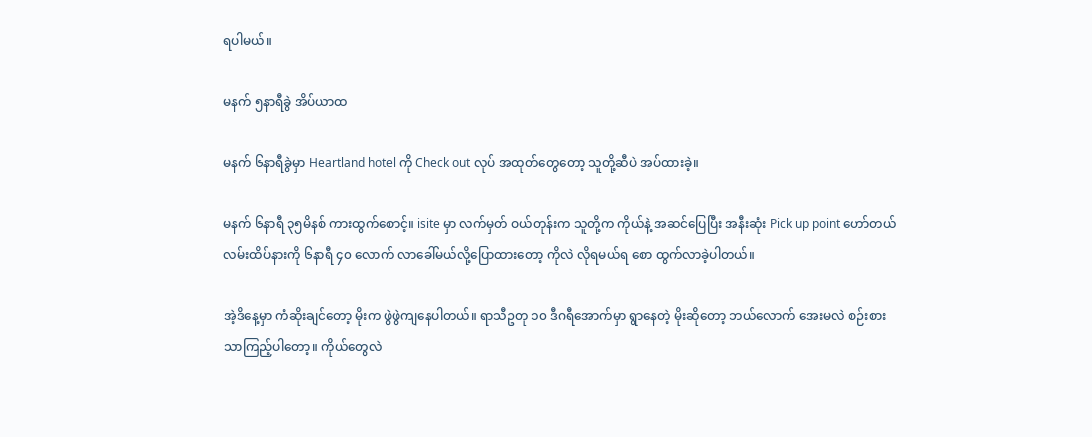ရပါမယ်။

မနက် ၅နာရီခွဲ အိပ်ယာထ

မနက် ၆နာရီခွဲမှာ Heartland hotel ကို Check out လုပ် အထုတ်တွေတော့ သူတို့ဆီပဲ အပ်ထားခဲ့။

မနက် ၆နာရီ ၃၅မိနစ် ကားထွက်စောင့်။ isite မှာ လက်မှတ် ဝယ်တုန်းက သူတို့က ကိုယ်နဲ့ အဆင်ပြေပြီး အနီးဆုံး Pick up point ဟော်တယ်လမ်းထိပ်နားကို ၆နာရီ ၄၀ လောက် လာခေါ်မယ်လို့ပြောထားတော့ ကိုလဲ လိုရမယ်ရ စော ထွက်လာခဲ့ပါတယ်။

အဲ့ဒိနေ့မှာ ကံဆိုးချင်တော့ မိုးက ဖွဲဖွဲကျနေပါတယ်။ ရာသီဥတု ၁၀ ဒီဂရီအောက်မှာ ရွာနေတဲ့ မိုးဆိုတော့ ဘယ်လောက် အေးမလဲ စဉ်းစားသာကြည့်ပါတော့။ ကိုယ်တွေလဲ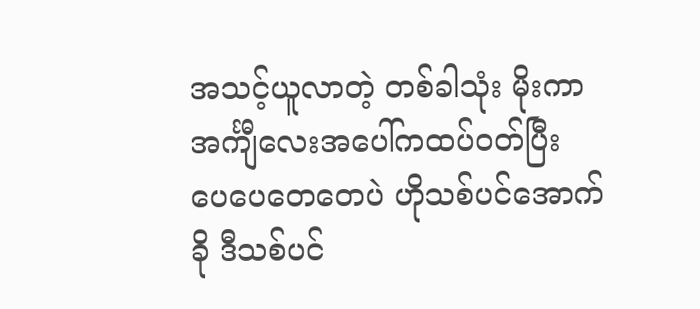အသင့်ယူလာတဲ့ တစ်ခါသုံး မိုးကာအင်္ကျီလေးအပေါ်ကထပ်ဝတ်ပြီး ပေပေတေတေပဲ ဟိုသစ်ပင်အောက်ခို ဒီသစ်ပင်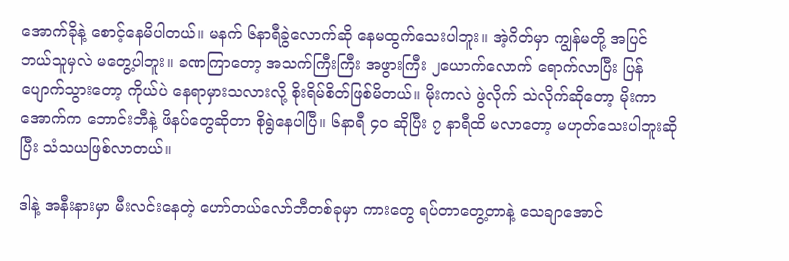အောက်ခိုနဲ့ စောင့်နေမိပါတယ်။ မနက် ၆နာရီခွဲလောက်ဆို နေမထွက်သေးပါဘူး။ အဲ့ဂိတ်မှာ ကျွန်မတို့ အပြင် ဘယ်သူမှလဲ မတွေ့ပါဘူး။ ခဏကြာတော့ အသက်ကြီးကြီး အဖွားကြီး ၂ယောက်လောက် ရောက်လာပြီး ပြန်ပျောက်သွားတော့ ကိုယ်ပဲ နေရာမှားသလားလို့ စိုးရိမ်စိတ်ဖြစ်မိတယ်။ မိုးကလဲ ဖွဲလိုက် သဲလိုက်ဆိုတော့ မိုးကာအောက်က ဘောင်းဘီနဲ့ ဖိနပ်တွေဆိုတာ စိုရွဲနေပါပြီ။ ၆နာရီ ၄၀ ဆိုပြီး ၇ နာရီထိ မလာတော့ မဟုတ်သေးပါဘူးဆိုပြီး သံသယဖြစ်လာတယ်။

ဒါနဲ့ အနီးနားမှာ မီးလင်းနေတဲ့ ဟော်တယ်လော်ဘီတစ်ခုမှာ ကားတွေ ရပ်တာတွေ့တာနဲ့ သေချာအောင်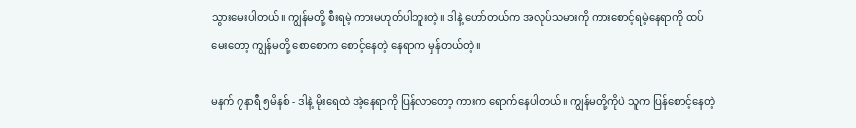သွားမေးပါတယ်။ ကျွန်မတို့ စီးရမဲ့ ကားမဟုတ်ပါဘူးတဲ့။ ဒါနဲ့ ဟော်တယ်က အလုပ်သမားကို ကားစောင့်ရမဲ့နေရာကို ထပ်မေးတော့ ကျွန်မတို့ စောစောက စောင့်နေတဲ့ နေရာက မှန်တယ်တဲ့။

မနက် ၇နာရီ ၅မိနစ် - ဒါနဲ့ မိုးရေထဲ အဲ့နေရာကို ပြန်လာတော့ ကားက ရောက်နေပါတယ်။ ကျွန်မတို့ကိုပဲ သူက ပြန်စောင့်နေတဲ့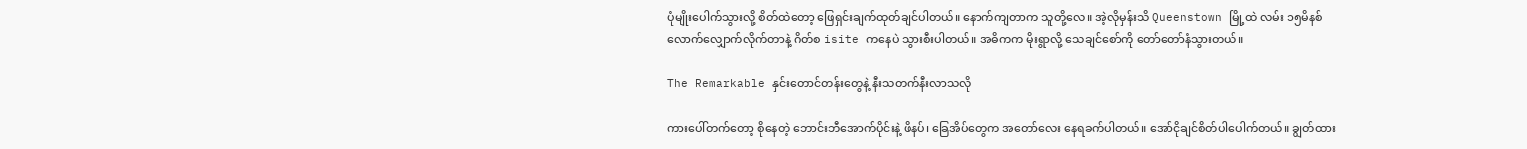ပုံမျိုးပေါက်သွားလို့ စိတ်ထဲတော့ ဖြေရှင်းချက်ထုတ်ချင်ပါတယ်။ နောက်ကျတာက သူတို့လေ။ အဲ့လိုမှန်းသိ Queenstown မြို့ထဲ လမ်း ၁၅မိနစ်လောက်လျှောက်လိုက်တာနဲ့ ဂိတ်စ isite ကနေပဲ သွားစီးပါတယ်။ အဓိကက မိုးရွာလို့ သေချင်စော်ကို တော်တော်နံသွားတယ်။

The Remarkable နှင်းတောင်တန်းတွေနဲ့ နီးသတက်နီးလာသလို

ကားပေါ်တက်တော့ စိုနေတဲ့ ဘောင်းဘီအောက်ပိုင်းနဲ့ ဖိနပ်၊ ခြေအိပ်တွေက အတော်လေး နေရခက်ပါတယ်။ အော်ငိုချင်စိတ်ပါပေါက်တယ်။ ချွတ်ထား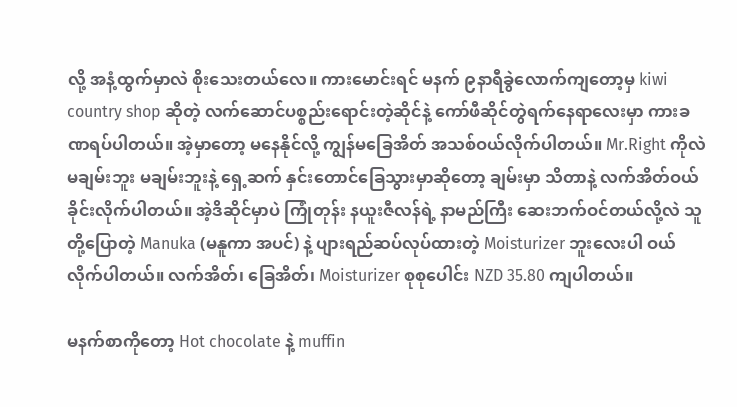လို့ အနံ့ထွက်မှာလဲ စိုးသေးတယ်လေ။ ကားမောင်းရင် မနက် ၉နာရီခွဲလောက်ကျတော့မှ kiwi country shop ဆိုတဲ့ လက်ဆောင်ပစ္စည်းရောင်းတဲ့ဆိုင်နဲ့ ကော်ဖီဆိုင်တွဲရက်နေရာလေးမှာ ကားခဏရပ်ပါတယ်။ အဲ့မှာတော့ မနေနိုင်လို့ ကျွန်မခြေအိတ် အသစ်ဝယ်လိုက်ပါတယ်။ Mr.Right ကိုလဲ မချမ်းဘူး မချမ်းဘူးနဲ့ ရှေ့ဆက် နှင်းတောင်ခြေသွားမှာဆိုတော့ ချမ်းမှာ သိတာနဲ့ လက်အိတ်ဝယ်ခိုင်းလိုက်ပါတယ်။ အဲ့ဒိဆိုင်မှာပဲ ကြုံတုန်း နယူးဇီလန်ရဲ့ နာမည်ကြီး ဆေးဘက်ဝင်တယ်လို့လဲ သူတို့ပြောတဲ့ Manuka (မနူကာ အပင်) နဲ့ ပျားရည်ဆပ်လုပ်ထားတဲ့ Moisturizer ဘူးလေးပါ ဝယ်လိုက်ပါတယ်။ လက်အိတ်၊ ခြေအိတ်၊ Moisturizer စုစုပေါင်း NZD 35.80 ကျပါတယ်။

မနက်စာကိုတော့ Hot chocolate နဲ့ muffin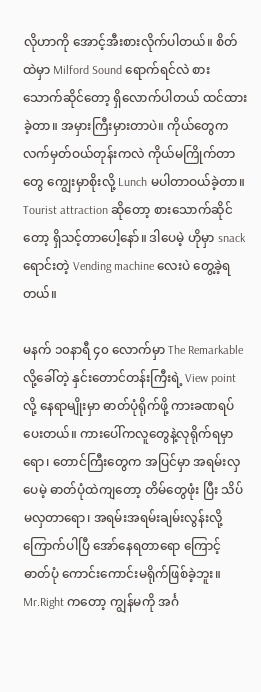လိုဟာကို အောင့်အီးစားလိုက်ပါတယ်။ စိတ်ထဲမှာ Milford Sound ရောက်ရင်လဲ စားသောက်ဆိုင်တော့ ရှိလောက်ပါတယ် ထင်ထားခဲ့တာ။ အမှားကြီးမှားတာပဲ။ ကိုယ်တွေက လက်မှတ်ဝယ်တုန်းကလဲ ကိုယ်မကြိုက်တာတွေ ကျွေးမှာစိုးလို့ Lunch မပါတာဝယ်ခဲ့တာ။ Tourist attraction ဆိုတော့ စားသောက်ဆိုင်တော့ ရှိသင့်တာပေါ့နော်။ ဒါပေမဲ့ ဟိုမှာ snack ရောင်းတဲ့ Vending machine လေးပဲ တွေ့ခဲ့ရတယ်။

မနက် ၁၀နာရီ ၄၀ လောက်မှာ The Remarkable လို့ခေါ်တဲ့ နှင်းတောင်တန်းကြီးရဲ့ View point လို့ နေရာမျိုးမှာ ဓာတ်ပုံရိုက်ဖို့ ကားခဏရပ်ပေးတယ်။ ကားပေါ်ကလူတွေနဲ့လုရိုက်ရမှာရော၊ တောင်ကြီးတွေက အပြင်မှာ အရမ်းလှပေမဲ့ ဓာတ်ပုံထဲကျတော့ တိမ်တွေဖုံး ပြီး သိပ်မလှတာရော၊ အရမ်းအရမ်းချမ်းလွန်းလို့ ကြောက်ပါပြီ အော်နေရတာရော ကြောင့် ဓာတ်ပုံ ကောင်းကောင်းမရိုက်ဖြစ်ခဲ့ဘူး။ Mr.Right ကတော့ ကျွန်မကို အင်္ဂ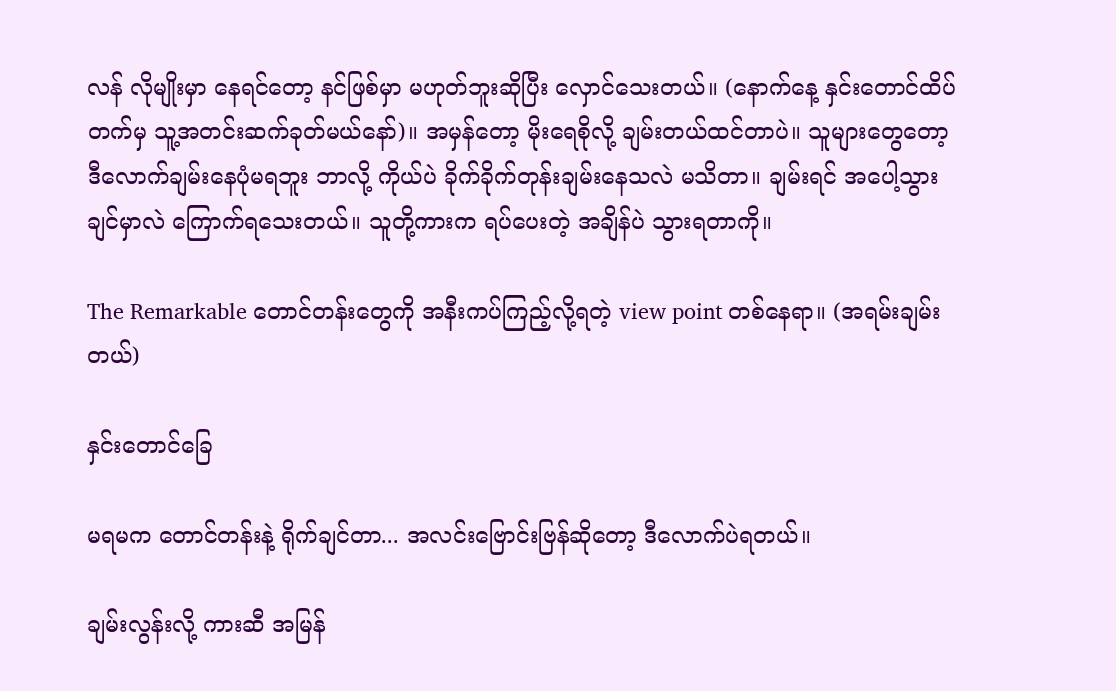လန် လိုမျိုးမှာ နေရင်တော့ နင်ဖြစ်မှာ မဟုတ်ဘူးဆိုပြီး လှောင်သေးတယ်။ (နောက်နေ့ နှင်းတောင်ထိပ်တက်မှ သူ့အတင်းဆက်ခုတ်မယ်နော်)။ အမှန်တော့ မိုးရေစိုလို့ ချမ်းတယ်ထင်တာပဲ။ သူများတွေတော့ ဒီလောက်ချမ်းနေပုံမရဘူး ဘာလို့ ကိုယ်ပဲ ခိုက်ခိုက်တုန်းချမ်းနေသလဲ မသိတာ။ ချမ်းရင် အပေါ့သွားချင်မှာလဲ ကြောက်ရသေးတယ်။ သူတို့ကားက ရပ်ပေးတဲ့ အချိန်ပဲ သွားရတာကို။

The Remarkable တောင်တန်းတွေကို အနီးကပ်ကြည့်လို့ရတဲ့ view point တစ်နေရာ။ (အရမ်းချမ်းတယ်)

နှင်းတောင်ခြေ

မရမက တောင်တန်းနဲ့ ရိုက်ချင်တာ... အလင်းဗြောင်းဗြန်ဆိုတော့ ဒီလောက်ပဲရတယ်။

ချမ်းလွန်းလို့ ကားဆီ အမြန်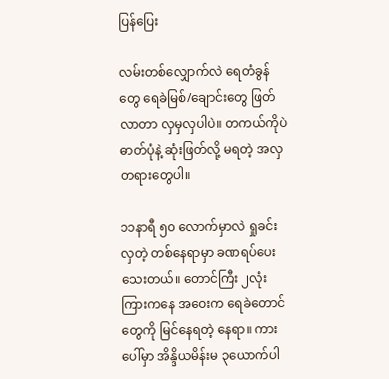ပြန်ပြေး

လမ်းတစ်လျှောက်လဲ ရေတံခွန်တွေ ရေခဲမြစ်/ချောင်းတွေ ဖြတ်လာတာ လှမှလှပါပဲ။ တကယ်ကိုပဲ ဓာတ်ပုံနဲ့ ဆုံးဖြတ်လို့ မရတဲ့ အလှတရားတွေပါ။

၁၁နာရီ ၅၀ လောက်မှာလဲ ရှုခင်းလှတဲ့ တစ်နေရာမှာ ခဏရပ်ပေးသေးတယ်။ တောင်ကြီး ၂လုံးကြားကနေ အဝေးက ရေခဲတောင်တွေကို မြင်နေရတဲ့ နေရာ။ ကားပေါ်မှာ အိန္ဒိယမိန်းမ ၃ယောက်ပါ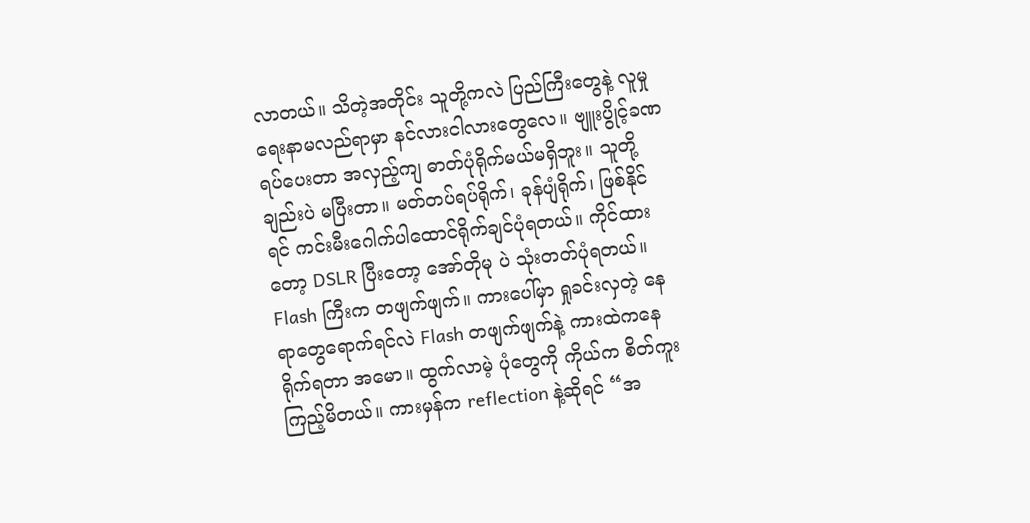လာတယ်။ သိတဲ့အတိုင်း သူတို့ကလဲ ပြည်ကြီးတွေနဲ့ လူမှုရေးနာမလည်ရာမှာ နင်လားငါလားတွေလေ။ ဗျူးပွိုင့်ခဏရပ်ပေးတာ အလှည့်ကျ ဓာတ်ပုံရိုက်မယ်မရှိဘူး။ သူတို့ချည်းပဲ မပြီးတာ။ မတ်တပ်ရပ်ရိုက်၊ ခုန်ပျံရိုက်၊ ဖြစ်နိုင်ရင် ကင်းမီးဂေါက်ပါထောင်ရိုက်ချင်ပုံရတယ်။ ကိုင်ထားတော့ DSLR ပြီးတော့ အော်တိုမု ပဲ သုံးတတ်ပုံရတယ်။ Flash ကြီးက တဖျက်ဖျက်။ ကားပေါ်မှာ ရှုခင်းလှတဲ့ နေရာတွေရောက်ရင်လဲ Flash တဖျက်ဖျက်နဲ့ ကားထဲကနေရိုက်ရတာ အမော။ ထွက်လာမဲ့ ပုံတွေကို ကိုယ်က စိတ်ကူးကြည့်မိတယ်။ ကားမှန်က reflection နဲ့ဆိုရင် “အ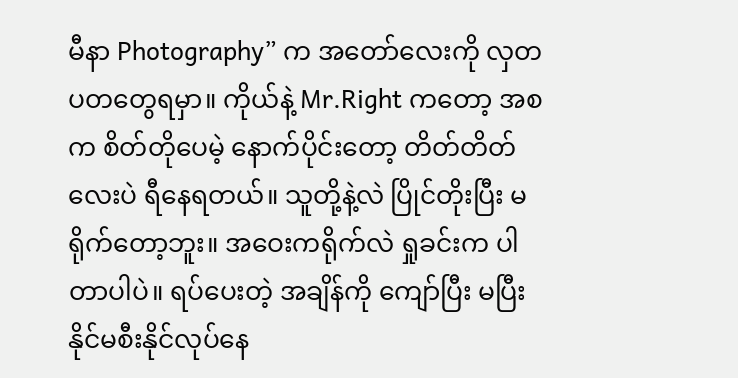မီနာ Photography” က အတော်လေးကို လှတပတတွေရမှာ။ ကိုယ်နဲ့ Mr.Right ကတော့ အစက စိတ်တိုပေမဲ့ နောက်ပိုင်းတော့ တိတ်တိတ်လေးပဲ ရီနေရတယ်။ သူတို့နဲ့လဲ ပြိုင်တိုးပြီး မရိုက်တော့ဘူး။ အဝေးကရိုက်လဲ ရှုခင်းက ပါတာပါပဲ။ ရပ်ပေးတဲ့ အချိန်ကို ကျော်ပြီး မပြီးနိုင်မစီးနိုင်လုပ်နေ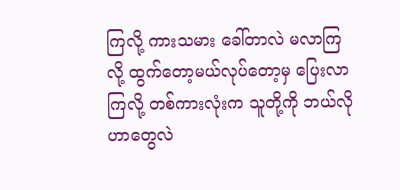ကြလို့ ကားသမား ခေါ်တာလဲ မလာကြလို့ ထွက်တော့မယ်လုပ်တော့မှ ပြေးလာကြလို့ တစ်ကားလုံးက သူတို့ကို ဘယ်လိုဟာတွေလဲ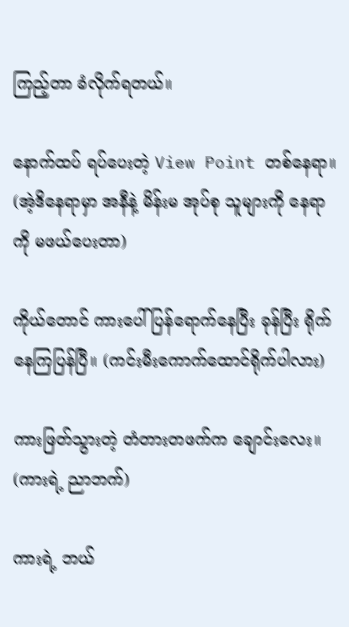ကြည့်တာ ခံလိုက်ရတယ်။

နောက်ထပ် ရပ်ပေးတဲ့ View Point တစ်နေရာ။ (အဲ့ဒိနေရာမှာ အနီနဲ့ မိန်းမ အုပ်စု သူများကို နေရာကို မဖယ်ပေးတာ)

ကိုယ်တောင် ကားပေါ်ပြန်ရောက်နေပြီး ခုန်ပြီး ရိုက်နေကြပြန်ပြီ။ (ကင်းမီးကောက်ထောင်ရိုက်ပါလား)

ကားဖြတ်သွားတဲ့ တံတားတဖက်က ချောင်းလေး။ (ကားရဲ့ ညာဘက်)

ကားရဲ့ ဘယ်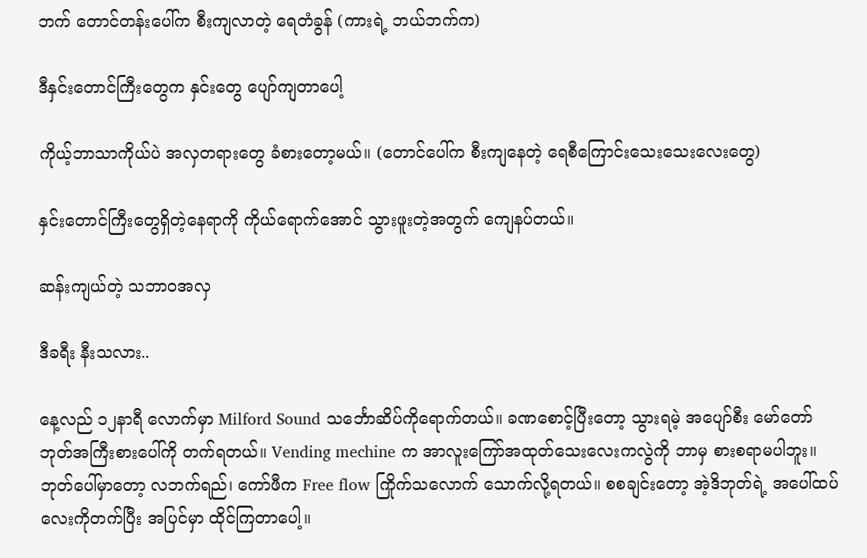ဘက် တောင်တန်းပေါ်က စီးကျလာတဲ့ ရေတံခွန် (ကားရဲ့ ဘယ်ဘက်က)

ဒီနှင်းတောင်ကြီးတွေက နှင်းတွေ ပျော်ကျတာပေါ့

ကိုယ့်ဘာသာကိုယ်ပဲ အလှတရားတွေ ခံစားတော့မယ်။ (တောင်ပေါ်က စီးကျနေတဲ့ ရေစီကြောင်းသေးသေးလေးတွေ)

နှင်းတောင်ကြီးတွေရှိတဲ့နေရာကို ကိုယ်ရောက်အောင် သွားဖူးတဲ့အတွက် ကျေနပ်တယ်။

ဆန်းကျယ်တဲ့ သဘာဝအလှ

ဒီခရီး နီးသလား..

နေ့လည် ၁၂နာရီ လောက်မှာ Milford Sound သင်္ဘောဆိပ်ကိုရောက်တယ်။ ခဏစောင့်ပြီးတော့ သွားရမဲ့ အပျော်စီး မော်တော်ဘုတ်အကြီးစားပေါ်ကို တက်ရတယ်။ Vending mechine က အာလူးကြော်အထုတ်သေးလေးကလွဲကို ဘာမှ စားစရာမပါဘူး။ ဘုတ်ပေါ်မှာတော့ လဘက်ရည်၊ ကော်ဖီက Free flow ကြိုက်သလောက် သောက်လို့ရတယ်။ စစချင်းတော့ အဲ့ဒိဘုတ်ရဲ့ အပေါ်ထပ်လေးကိုတက်ပြီး အပြင်မှာ ထိုင်ကြတာပေါ့။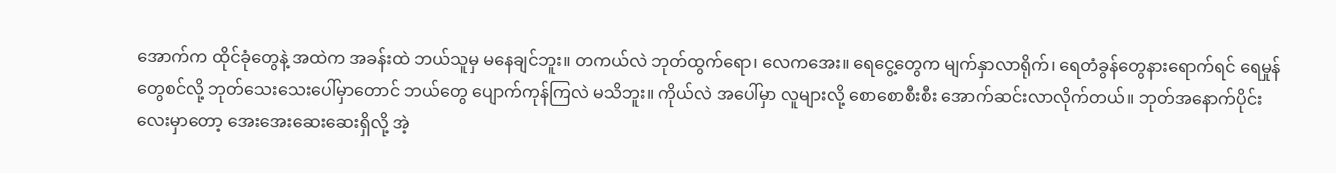အောက်က ထိုင်ခုံတွေနဲ့ အထဲက အခန်းထဲ ဘယ်သူမှ မနေချင်ဘူး။ တကယ်လဲ ဘုတ်ထွက်ရော၊ လေကအေး။ ရေငွေ့တွေက မျက်နှာလာရိုက်၊ ရေတံခွန်တွေနားရောက်ရင် ရေမှုန်တွေစင်လို့ ဘုတ်သေးသေးပေါ်မှာတောင် ဘယ်တွေ ပျောက်ကုန်ကြလဲ မသိဘူး။ ကိုယ်လဲ အပေါ်မှာ လူများလို့ စောစောစီးစီး အောက်ဆင်းလာလိုက်တယ်။ ဘုတ်အနောက်ပိုင်းလေးမှာတော့ အေးအေးဆေးဆေးရှိလို့ အဲ့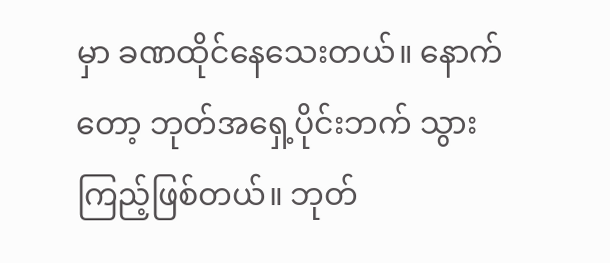မှာ ခဏထိုင်နေသေးတယ်။ နောက်တော့ ဘုတ်အရှေ့ပိုင်းဘက် သွားကြည့်ဖြစ်တယ်။ ဘုတ်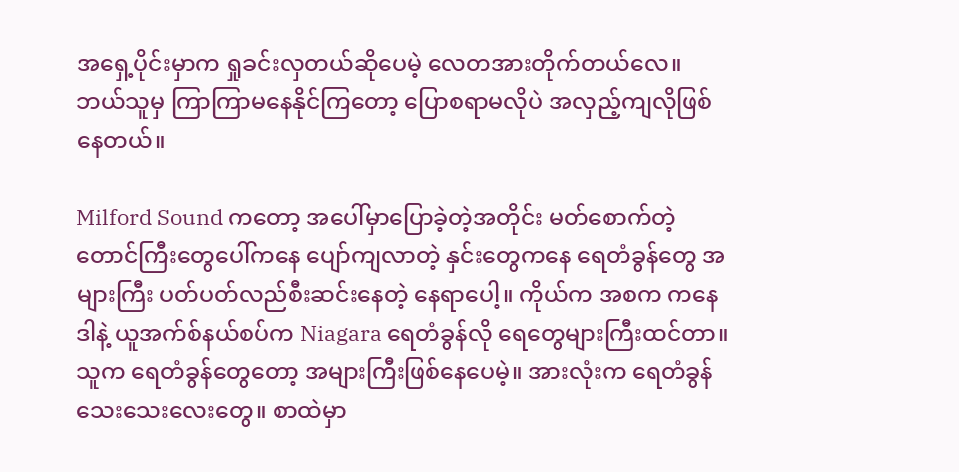အရှေ့ပိုင်းမှာက ရှုခင်းလှတယ်ဆိုပေမဲ့ လေတအားတိုက်တယ်လေ။ ဘယ်သူမှ ကြာကြာမနေနိုင်ကြတော့ ပြောစရာမလိုပဲ အလှည့်ကျလိုဖြစ်နေတယ်။

Milford Sound ကတော့ အပေါ်မှာပြောခဲ့တဲ့အတိုင်း မတ်စောက်တဲ့ တောင်ကြီးတွေပေါ်ကနေ ပျော်ကျလာတဲ့ နှင်းတွေကနေ ရေတံခွန်တွေ အများကြီး ပတ်ပတ်လည်စီးဆင်းနေတဲ့ နေရာပေါ့။ ကိုယ်က အစက ကနေဒါနဲ့ ယူအက်စ်နယ်စပ်က Niagara ရေတံခွန်လို ရေတွေများကြီးထင်တာ။ သူက ရေတံခွန်တွေတော့ အများကြီးဖြစ်နေပေမဲ့။ အားလုံးက ရေတံခွန် သေးသေးလေးတွေ။ စာထဲမှာ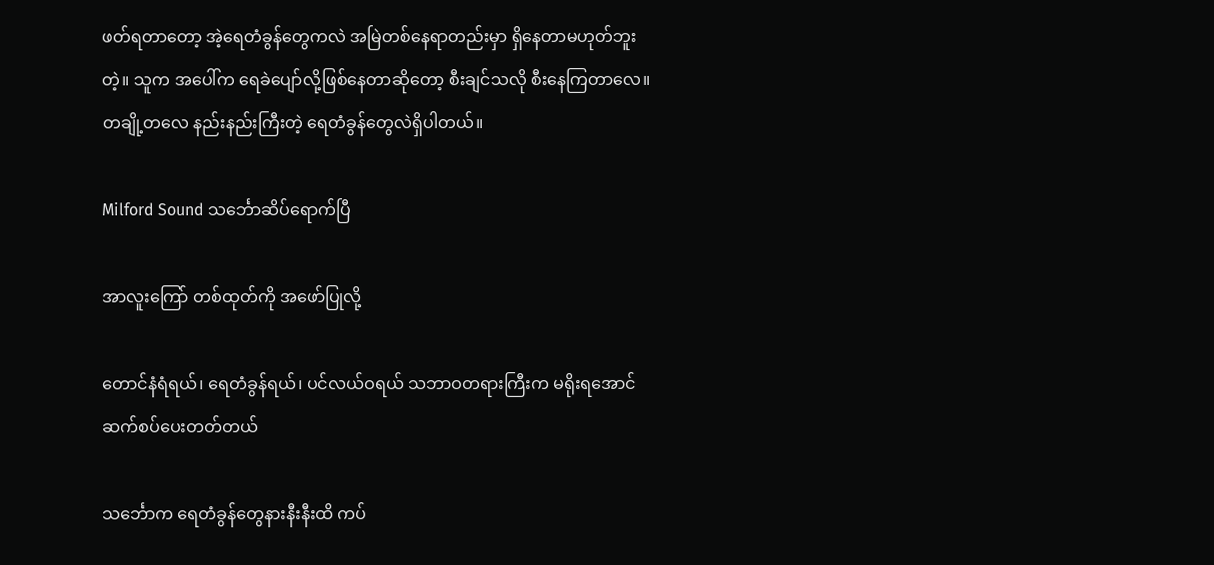ဖတ်ရတာတော့ အဲ့ရေတံခွန်တွေကလဲ အမြဲတစ်နေရာတည်းမှာ ရှိနေတာမဟုတ်ဘူးတဲ့။ သူက အပေါ်က ရေခဲပျော်လို့ဖြစ်နေတာဆိုတော့ စီးချင်သလို စီးနေကြတာလေ။ တချို့တလေ နည်းနည်းကြီးတဲ့ ရေတံခွန်တွေလဲရှိပါတယ်။

Milford Sound သင်္ဘောဆိပ်ရောက်ပြီ

အာလူးကြော် တစ်ထုတ်ကို အဖော်ပြုလို့

တောင်နံရံရယ်၊ ရေတံခွန်ရယ်၊ ပင်လယ်ဝရယ် သဘာဝတရားကြီးက မရိုးရအောင် ဆက်စပ်ပေးတတ်တယ်

သင်္ဘောက ရေတံခွန်တွေနားနီးနီးထိ ကပ်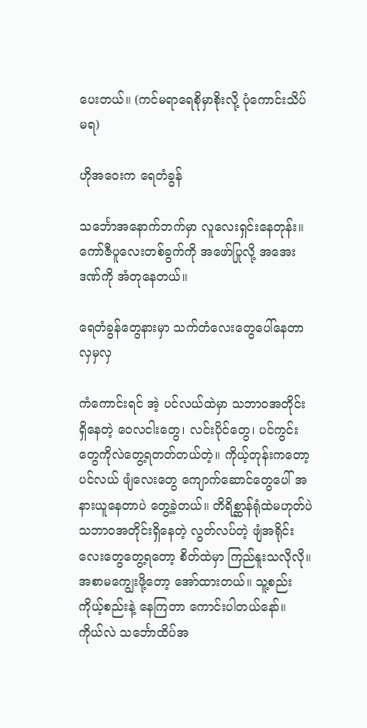ပေးတယ်။ (ကင်မရာရေစိုမှာစိုးလို့ ပုံကောင်းသိပ်မရ)

ဟိုအဝေးက ရေတံခွန်

သင်္ဘောအနောက်ဘက်မှာ လူလေးရှင်းနေတုန်း။ ကော်ဇီပူလေးတစ်ခွက်ကို အဖော်ပြုလို့ အအေးဒဏ်ကို အံတုနေတယ်။

ရေတံခွန်တွေနားမှာ သက်တံလေးတွေပေါ်နေတာ လှမှလှ

ကံကောင်းရင် အဲ့ ပင်လယ်ထဲမှာ သဘာဝအတိုင်းရှိနေတဲ့ ဝေလငါးတွေ၊ လင်းပိုင်တွေ၊ ပင်ကွင်း တွေကိုလဲတွေ့ရတတ်တယ်တဲ့။ ကိုယ့်တုန်းကတော့ ပင်လယ် ဖျံလေးတွေ ကျောက်ဆောင်တွေပေါ် အနားယူနေတာပဲ တွေ့ခဲ့တယ်။ တိရိစ္ဆာန်ရုံထဲမဟုတ်ပဲ သဘာဝအတိုင်းရှိနေတဲ့ လွတ်လပ်တဲ့ ဖျံအရိုင်းလေးတွေတွေ့ရတော့ စိတ်ထဲမှာ ကြည်နူးသလိုလို။ အစာမကျွေးဖို့တော့ အော်ထားတယ်။ သူ့စည်း ကိုယ့်စည်းနဲ့ နေကြတာ ကောင်းပါတယ်နော်။ ကိုယ်လဲ သင်္ဘောထိပ်အ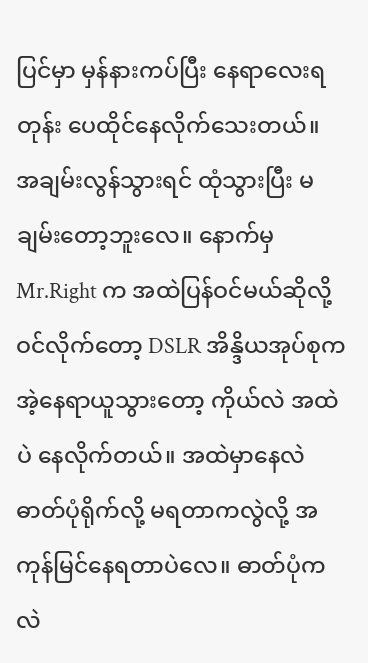ပြင်မှာ မှန်နားကပ်ပြီး နေရာလေးရတုန်း ပေထိုင်နေလိုက်သေးတယ်။ အချမ်းလွန်သွားရင် ထုံသွားပြီး မချမ်းတော့ဘူးလေ။ နောက်မှ Mr.Right က အထဲပြန်ဝင်မယ်ဆိုလို့ ဝင်လိုက်တော့ DSLR အိန္ဒိယအုပ်စုက အဲ့နေရာယူသွားတော့ ကိုယ်လဲ အထဲပဲ နေလိုက်တယ်။ အထဲမှာနေလဲ ဓာတ်ပုံရိုက်လို့ မရတာကလွဲလို့ အကုန်မြင်နေရတာပဲလေ။ ဓာတ်ပုံကလဲ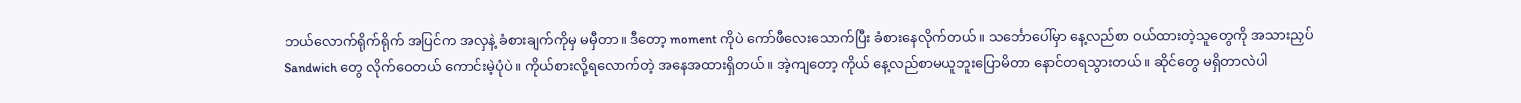ဘယ်လောက်ရိုက်ရိုက် အပြင်က အလှနဲ့ ခံစားချက်ကိုမှ မမှီတာ။ ဒီတော့ moment ကိုပဲ ကော်ဖီလေးသောက်ပြီး ခံစားနေလိုက်တယ်။ သင်္ဘောပေါ်မှာ နေ့လည်စာ ဝယ်ထားတဲ့သူတွေကို အသားညှပ် Sandwich တွေ လိုက်ဝေတယ် ကောင်းမဲ့ပုံပဲ။ ကိုယ်စားလို့ရလောက်တဲ့ အနေအထားရှိတယ်။ အဲ့ကျတော့ ကိုယ် နေ့လည်စာမယူဘူးပြောမိတာ နောင်တရသွားတယ်။ ဆိုင်တွေ မရှိတာလဲပါ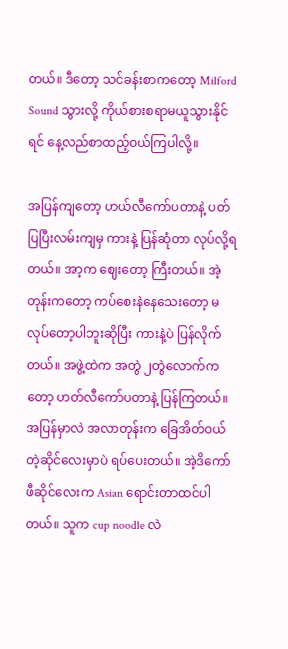တယ်။ ဒီတော့ သင်ခန်းစာကတော့ Milford Sound သွားလို့ ကိုယ်စားစရာမယူသွားနိုင်ရင် နေ့လည်စာထည့်ဝယ်ကြပါလို့။

အပြန်ကျတော့ ဟယ်လီကော်ပတာနဲ့ ပတ်ပြပြီးလမ်းကျမှ ကားနဲ့ ပြန်ဆုံတာ လုပ်လို့ရတယ်။ အာ့က ဈေးတော့ ကြီးတယ်။ အဲ့တုန်းကတော့ ကပ်စေးနဲနေသေးတော့ မလုပ်တော့ပါဘူးဆိုပြီး ကားနဲ့ပဲ ပြန်လိုက်တယ်။ အဖွဲ့ထဲက အတွဲ ၂တွဲလောက်ကတော့ ဟတ်လီကော်ပတာနဲ့ ပြန်ကြတယ်။ အပြန်မှာလဲ အလာတုန်းက ခြေအိတ်ဝယ်တဲ့ဆိုင်လေးမှာပဲ ရပ်ပေးတယ်။ အဲ့ဒိကော်ဖီဆိုင်လေးက Asian ရောင်းတာထင်ပါတယ်။ သူက cup noodle လဲ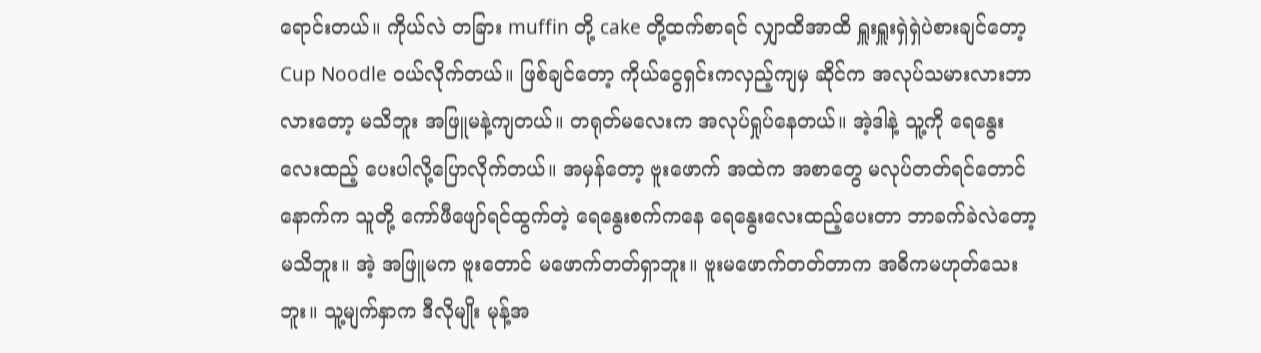ရောင်းတယ်။ ကိုယ်လဲ တခြား muffin တို့ cake တို့ထက်စာရင် လျှာထိအာထိ ရှူးရှူးရှဲရှဲပဲစားချင်တော့ Cup Noodle ဝယ်လိုက်တယ်။ ဖြစ်ချင်တော့ ကိုယ်ငွေရှင်းကလှည့်ကျမှ ဆိုင်က အလုပ်သမားလားဘာလားတော့ မသိဘူး အဖြူမနဲ့ကျတယ်။ တရုတ်မလေးက အလုပ်ရှုပ်နေတယ်။ အဲ့ဒါနဲ့ သူ့ကို ရေနွေးလေးထည့် ပေးပါလို့ပြောလိုက်တယ်။ အမှန်တော့ ဗူးဖောက် အထဲက အစာတွေ မလုပ်တတ်ရင်တောင် နောက်က သူတို့ ကော်ဖီဖျော်ရင်ထွက်တဲ့ ရေနွေးစက်ကနေ ရေနွေးလေးထည့်ပေးတာ ဘာခက်ခဲလဲတော့ မသိဘူး။ အဲ့ အဖြူမက ဗူးတောင် မဖောက်တတ်ရှာဘူး။ ဗူးမဖောက်တတ်တာက အဓိကမဟုတ်သေးဘူး။ သူ့မျက်နှာက ဒီလိုမျိုး မုန့်အ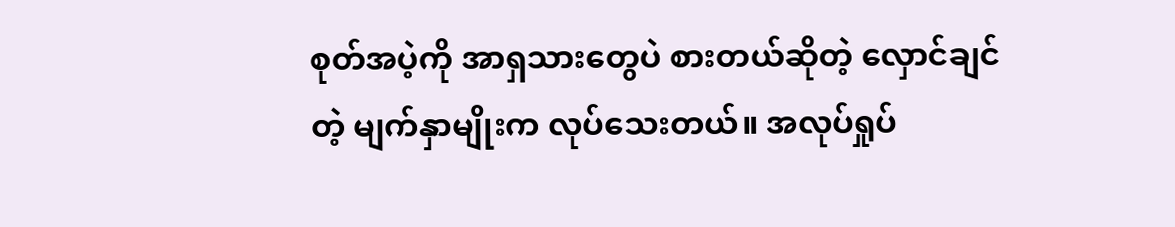စုတ်အပဲ့ကို အာရှသားတွေပဲ စားတယ်ဆိုတဲ့ လှောင်ချင်တဲ့ မျက်နှာမျိုးက လုပ်သေးတယ်။ အလုပ်ရှုပ်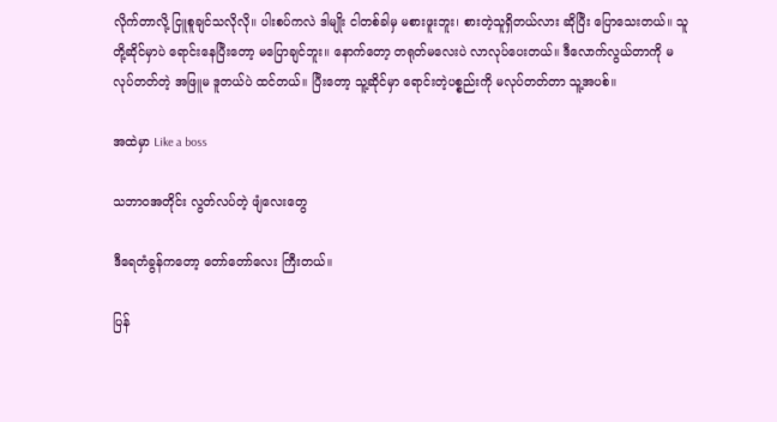လိုက်တာလို့ ငြူစူချင်သလိုလို။ ပါးစပ်ကလဲ ဒါမျိုး ငါတစ်ခါမှ မစားဖူးဘူး၊ စားတဲ့သူရှိတယ်လား ဆိုပြီး ပြောသေးတယ်။ သူတို့ဆိုင်မှာပဲ ရောင်းနေပြီးတော့ မပြောချင်ဘူး။ နောက်တော့ တရုတ်မလေးပဲ လာလုပ်ပေးတယ်။ ဒီလောက်လွယ်တာကို မလုပ်တတ်တဲ့ အဖြူမ ဒူတယ်ပဲ ထင်တယ်။ ပြီးတော့ သူ့ဆိုင်မှာ ရောင်းတဲ့ပစ္စည်းကို မလုပ်တတ်တာ သူ့အပစ်။

အထဲမှာ Like a boss

သဘာဝအတိုင်း လွတ်လပ်တဲ့ ဖျံလေးတွေ

ဒီရေတံခွန်ကတော့ တော်တော်လေး ကြီးတယ်။

ပြန်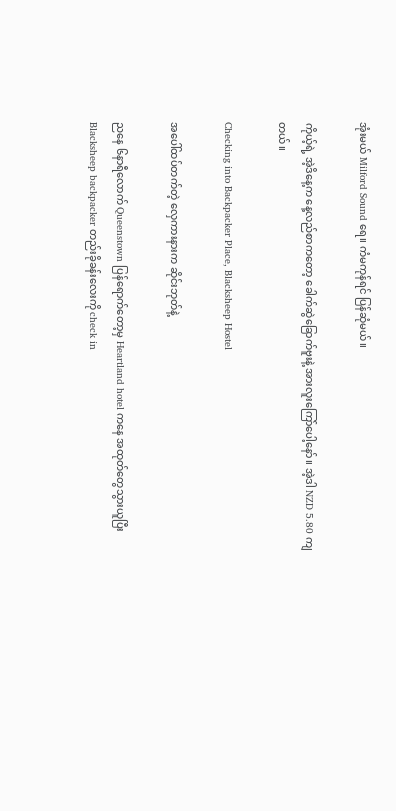အုံးမယ် Milford Sound ရေ။ ကံမကုန်ရင် ပြန်ဆုံမယ်။

ကိုယ့်ရဲ့ အဲ့ဒိနေ့က နေ့လည်စာကတော့ ခေါက်ဆွဲခြောက်ဗူးနဲ့ အားလူးကြော်ပေါ့နော်။ အဲ့ဒါ NZD 5.80 ကျတယ်။

Checking into Backpacker Place, Blacksheep Hostel

အပေါ်ထပ်တက်တဲ့ လှေကားနားက ဆိုင်းဘုတ်နဲ့

ညနေ ၆နာရီလောက် Queenstown ပြန်ရောက်တော့မှ Heartland hotel ကနေ အထုတ်တွေသွားယူပြီး Blacksheep backpacker တည်းခိုခန်းလေးကို check in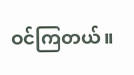ဝင်ကြတယ်။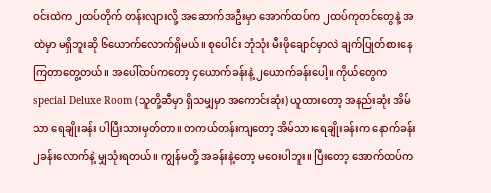ဝင်းထဲက ၂ထပ်တိုက် တန်းလျားလို့ အဆောက်အဦးမှာ အောက်ထပ်က ၂ထပ်ကုတင်တွေနဲ့ အထဲမှာ မရှိဘူးဆို ၆ယောက်လောက်ရှိမယ်။ စုပေါင်း ဘုံသုံး မီးဖိုချောင်မှာလဲ ချက်ပြုတ်စားနေကြတာတွေ့တယ်။ အပေါ်ထပ်ကတော့ ၄ယောက်ခန်းနဲ့ ၂ယောက်ခန်းပေါ့။ ကိုယ်တွေက special Deluxe Room (သူတို့ဆီမှာ ရှိသမျှမှာ အကောင်းဆုံး) ယူထားတော့ အနည်းဆုံး အိမ်သာ ရေချိုးခန်း ပါပြီးသားမှတ်တာ။ တကယ်တန်းကျတော့ အိမ်သာ၊ရေချိုးခန်းက နောက်ခန်း ၂ခန်းလောက်နဲ့ မျှသုံးရတယ်။ ကျွန်မတို့ အခန်းနဲ့တော့ မဝေးပါဘူး။ ပြီးတော့ အောက်ထပ်က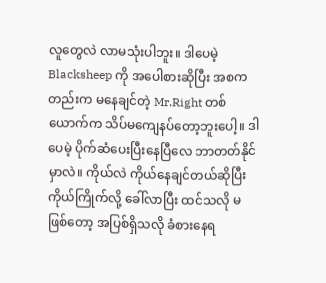လူတွေလဲ လာမသုံးပါဘူး။ ဒါပေမဲ့ Blacksheep ကို အပေါစားဆိုပြီး အစကတည်းက မနေချင်တဲ့ Mr.Right တစ်ယောက်က သိပ်မကျေနပ်တော့ဘူးပေါ့။ ဒါပေမဲ့ ပိုက်ဆံပေးပြီးနေပြီလေ ဘာတတ်နိုင်မှာလဲ။ ကိုယ်လဲ ကိုယ်နေချင်တယ်ဆိုပြီး ကိုယ်ကြိုက်လို့ ခေါ်လာပြီး ထင်သလို မဖြစ်တော့ အပြစ်ရှိသလို ခံစားနေရ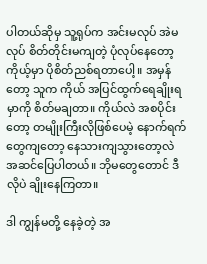ပါတယ်ဆိုမှ သူ့ရုပ်က အင်းမလုပ် အဲမလုပ် စိတ်တိုင်းမကျတဲ့ ပုံလုပ်နေတော့ ကိုယ့်မှာ ပိုစိတ်ညစ်ရတာပေါ့။ အမှန်တော့ သူက ကိုယ် အပြင်ထွက်ရေချိုးရမှာကို စိတ်မချတာ။ ကိုယ်လဲ အစပိုင်းတော့ တမျိုးကြီးလိုဖြစ်ပေမဲ့ နောက်ရက်တွေကျတော့ နေသားကျသွားတော့လဲ အဆင်ပြေပါတယ်။ ဘိုမတွေတောင် ဒီလိုပဲ ချိုးနေကြတာ။

ဒါ ကျွန်မတို့ နေခဲ့တဲ့ အ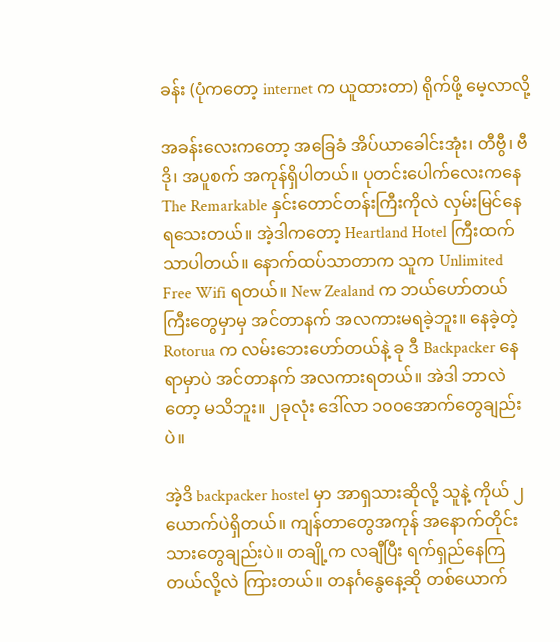ခန်း (ပုံကတော့ internet က ယူထားတာ) ရိုက်ဖို့ မေ့လာလို့

အခန်းလေးကတော့ အခြေခံ အိပ်ယာခေါင်းအုံး၊ တီဗွီ၊ ဗီဒို၊ အပူစက် အကုန်ရှိပါတယ်။ ပုတင်းပေါက်လေးကနေ The Remarkable နှင်းတောင်တန်းကြီးကိုလဲ လှမ်းမြင်နေရသေးတယ်။ အဲ့ဒါကတော့ Heartland Hotel ကြီးထက်သာပါတယ်။ နောက်ထပ်သာတာက သူက Unlimited Free Wifi ရတယ်။ New Zealand က ဘယ်ဟော်တယ်ကြီးတွေမှာမှ အင်တာနက် အလကားမရခဲ့ဘူး။ နေခဲ့တဲ့ Rotorua က လမ်းဘေးဟော်တယ်နဲ့ ခု ဒီ Backpacker နေရာမှာပဲ အင်တာနက် အလကားရတယ်။ အဲဒါ ဘာလဲတော့ မသိဘူး။ ၂ခုလုံး ဒေါ်လာ ၁၀၀အောက်တွေချည်းပဲ။

အဲ့ဒိ backpacker hostel မှာ အာရှသားဆိုလို့ သူနဲ့ ကိုယ် ၂ယောက်ပဲရှိတယ်။ ကျန်တာတွေအကုန် အနောက်တိုင်းသားတွေချည်းပဲ။ တချို့က လချီပြီး ရက်ရှည်နေကြတယ်လို့လဲ ကြားတယ်။ တနင်္ဂနွေနေ့ဆို တစ်ယောက်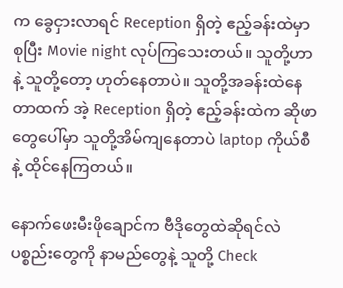က ခွေငှားလာရင် Reception ရှိတဲ့ ဧည့်ခန်းထဲမှာ စုပြီး Movie night လုပ်ကြသေးတယ်။ သူတို့ဟာနဲ့ သူတို့တော့ ဟုတ်နေတာပဲ။ သူတို့အခန်းထဲနေတာထက် အဲ့ Reception ရှိတဲ့ ဧည့်ခန်းထဲက ဆိုဖာတွေပေါ်မှာ သူတို့အိမ်ကျနေတာပဲ laptop ကိုယ်စီနဲ့ ထိုင်နေကြတယ်။

နောက်ဖေးမီးဖိုချောင်က ဗီဒိုတွေထဲဆိုရင်လဲ ပစ္စည်းတွေကို နာမည်တွေနဲ့ သူတို့ Check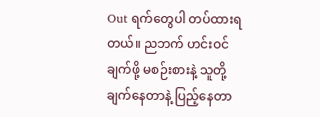Out ရက်တွေပါ တပ်ထားရတယ်။ ညဘက် ဟင်းဝင်ချက်ဖို့ မစဉ်းစားနဲ့ သူတို့ချက်နေတာနဲ့ ပြည့်နေတာ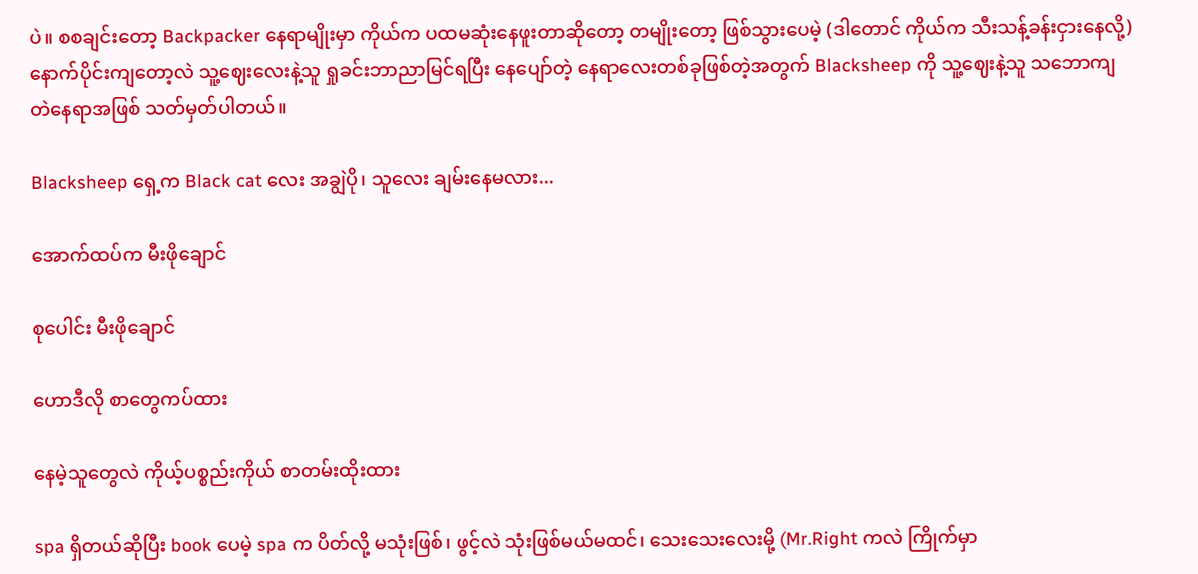ပဲ။ စစချင်းတော့ Backpacker နေရာမျိုးမှာ ကိုယ်က ပထမဆုံးနေဖူးတာဆိုတော့ တမျိုးတော့ ဖြစ်သွားပေမဲ့ (ဒါတောင် ကိုယ်က သီးသန့်ခန်းငှားနေလို့) နောက်ပိုင်းကျတော့လဲ သူ့ဈေးလေးနဲ့သူ ရှုခင်းဘာညာမြင်ရပြီး နေပျော်တဲ့ နေရာလေးတစ်ခုဖြစ်တဲ့အတွက် Blacksheep ကို သူ့ဈေးနဲ့သူ သဘောကျတဲနေရာအဖြစ် သတ်မှတ်ပါတယ်။

Blacksheep ရှေ့က Black cat လေး အချွဲပို၊ သူလေး ချမ်းနေမလား...

အောက်ထပ်က မီးဖိုချောင်

စုပေါင်း မီးဖိုချောင်

ဟောဒီလို စာတွေကပ်ထား

နေမဲ့သူတွေလဲ ကိုယ့်ပစ္စည်းကိုယ် စာတမ်းထိုးထား

spa ရှိတယ်ဆိုပြီး book ပေမဲ့ spa က ပိတ်လို့ မသုံးဖြစ်၊ ဖွင့်လဲ သုံးဖြစ်မယ်မထင်၊ သေးသေးလေးမို့ (Mr.Right ကလဲ ကြိုက်မှာ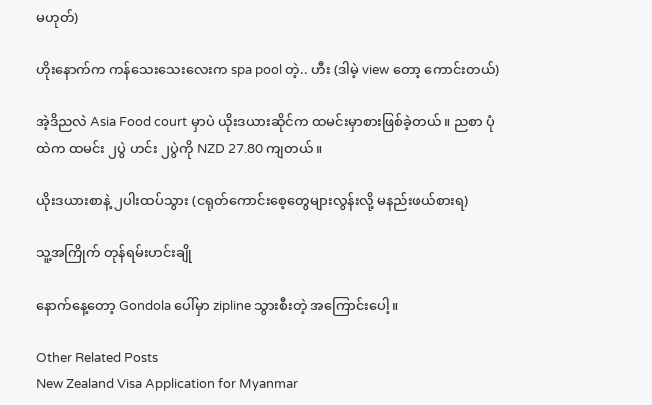မဟုတ်)

ဟိုးနောက်က ကန်သေးသေးလေးက spa pool တဲ့.. ဟီး (ဒါမဲ့ view တော့ ကောင်းတယ်)

အဲ့ဒိညလဲ Asia Food court မှာပဲ ယိုးဒယားဆိုင်က ထမင်းမှာစားဖြစ်ခဲ့တယ်။ ညစာ ပုံထဲက ထမင်း ၂ပွဲ ဟင်း ၂ပွဲကို NZD 27.80 ကျတယ်။

ယိုးဒယားစာနဲ့ ၂ပါးထပ်သွား (ငရုတ်ကောင်းစေ့တွေများလွန်းလို့ မနည်းဖယ်စားရ)

သူ့အကြိုက် တုန်ရမ်းဟင်းချို

နောက်နေ့တော့ Gondola ပေါ်မှာ zipline သွားစီးတဲ့ အကြောင်းပေါ့။

Other Related Posts
New Zealand Visa Application for Myanmar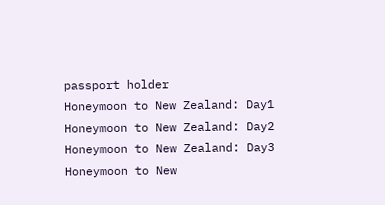passport holder
Honeymoon to New Zealand: Day1
Honeymoon to New Zealand: Day2
Honeymoon to New Zealand: Day3
Honeymoon to New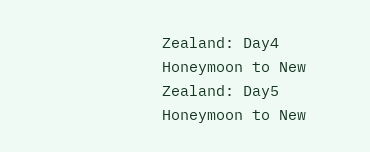Zealand: Day4
Honeymoon to New Zealand: Day5
Honeymoon to New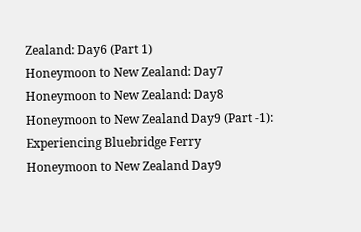Zealand: Day6 (Part 1)
Honeymoon to New Zealand: Day7
Honeymoon to New Zealand: Day8
Honeymoon to New Zealand Day9 (Part -1): Experiencing Bluebridge Ferry
Honeymoon to New Zealand Day9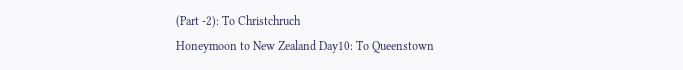(Part -2): To Christchruch
Honeymoon to New Zealand Day10: To Queenstown